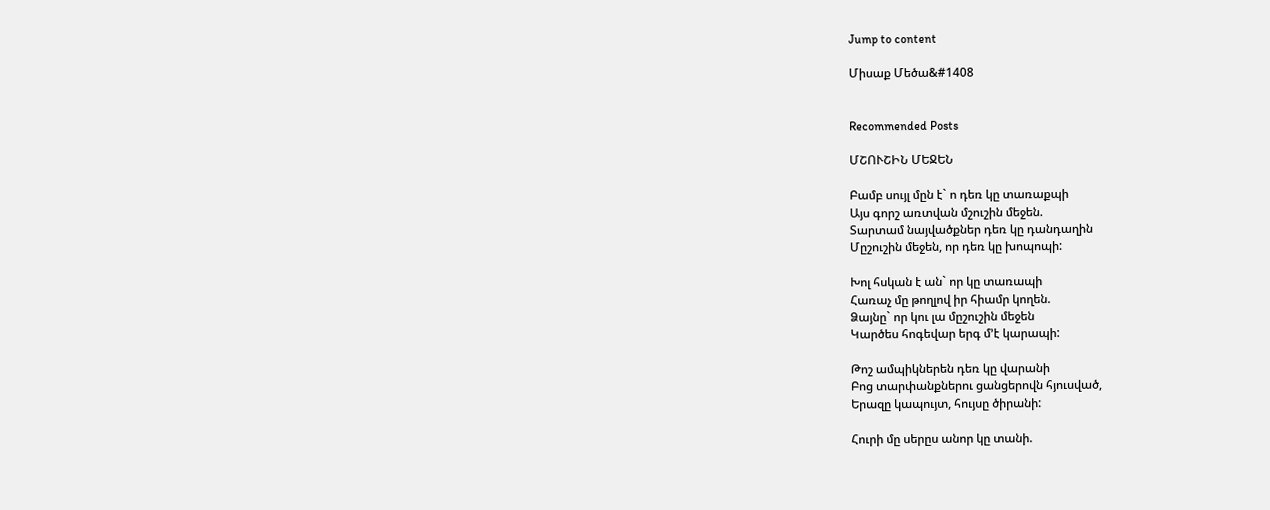Jump to content

Միսաք Մեծա&#1408


Recommended Posts

ՄՇՈՒՇԻՆ ՄԵՋԵՆ

Բամբ սույլ մըն է` ո դեռ կը տառաքպի
Այս գորշ առտվան մշուշին մեջեն.
Տարտամ նայվածքներ դեռ կը դանդաղին
Մըշուշին մեջեն, որ դեռ կը խոպոպի:

Խոլ հսկան է ան` որ կը տառապի
Հառաչ մը թողլով իր հիամր կողեն.
Ձայնը` որ կու լա մըշուշին մեջեն
Կարծես հոգեվար երգ մ’է կարապի:

Թոշ ամպիկներեն դեռ կը վարանի
Բոց տարփանքներու ցանցերովն հյուսված,
Երազը կապույտ, հույսը ծիրանի:

Հուրի մը սերըս անոր կը տանի.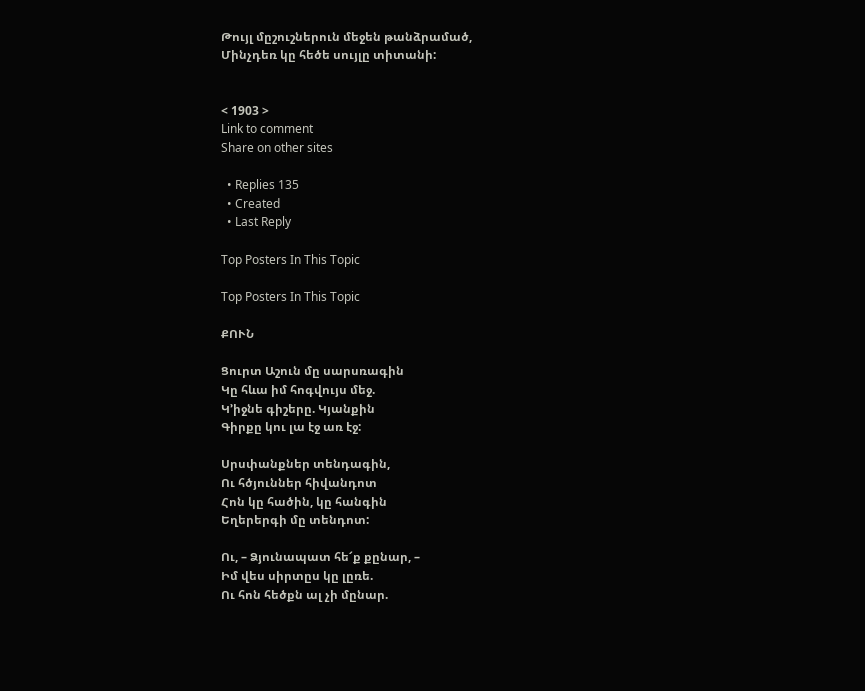Թույլ մըշուշներուն մեջեն թանձրամած,
Մինչդեռ կը հեծե սույլը տիտանի:


< 1903 >
Link to comment
Share on other sites

  • Replies 135
  • Created
  • Last Reply

Top Posters In This Topic

Top Posters In This Topic

ՔՈՒՆ

Ցուրտ Աշուն մը սարսռագին
Կը հևա իմ հոգվույս մեջ.
Կ’իջնե գիշերը. Կյանքին
Գիրքը կու լա էջ առ էջ:

Սրսփանքներ տենդագին,
Ու հծյուններ հիվանդոտ
Հոն կը հածին, կը հանգին
Եղերերգի մը տենդոտ:

Ու, – Ձյունապատ հե՜ք քընար, –
Իմ վես սիրտըս կը լըռե.
Ու հոն հեծքն ալ չի մընար.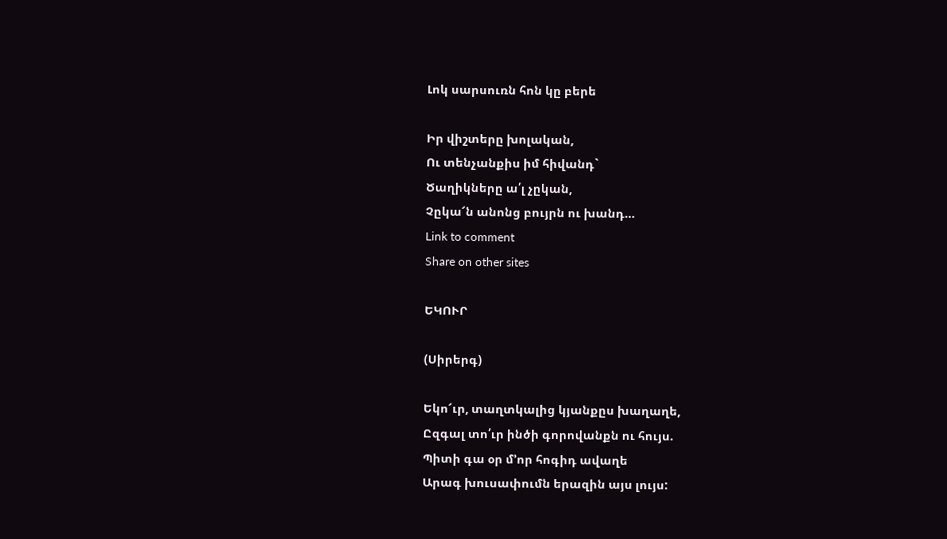Լոկ սարսուռն հոն կը բերե

Իր վիշտերը խոլական,
Ու տենչանքիս իմ հիվանդ`
Ծաղիկները ա՛լ չըկան,
Չըկա՜ն անոնց բույրն ու խանդ…
Link to comment
Share on other sites

ԵԿՈՒՐ

(Սիրերգ)

Եկո՜ւր, տաղտկալից կյանքըս խաղաղե,
Ըզգալ տո՛ւր ինծի գորովանքն ու հույս.
Պիտի գա օր մ’որ հոգիդ ավաղե
Արագ խուսափումն երազին այս լույս: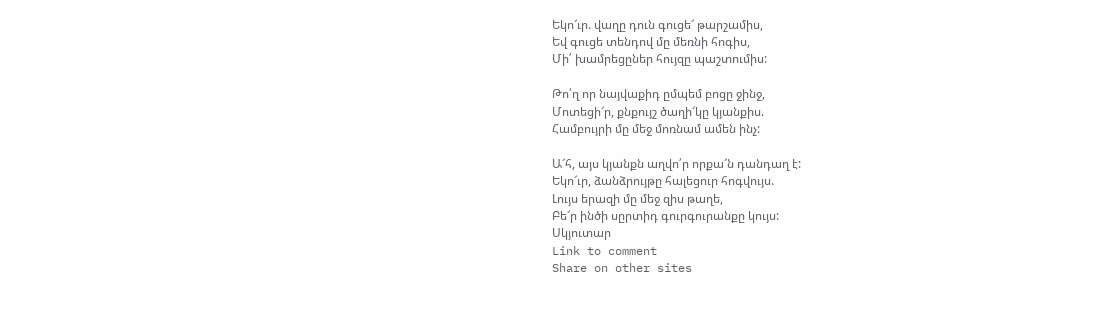Եկո՜ւր. վաղը դուն գուցե՜ թարշամիս,
Եվ գուցե տենդով մը մեռնի հոգիս,
Մի՛ խամրեցըներ հույզը պաշտումիս:

Թո՛ղ որ նայվաքիդ ըմպեմ բոցը ջինջ,
Մոտեցի՜ր, քնքույշ ծաղի՜կը կյանքիս.
Համբույրի մը մեջ մոռնամ ամեն ինչ:

Ա՜հ, այս կյանքն աղվո՛ր որքա՜ն դանդաղ է:
Եկո՜ւր, ձանձրույթը հալեցուր հոգվույս.
Լույս երազի մը մեջ զիս թաղե,
Բե՜ր ինծի սըրտիդ գուրգուրանքը կույս:
Սկյուտար
Link to comment
Share on other sites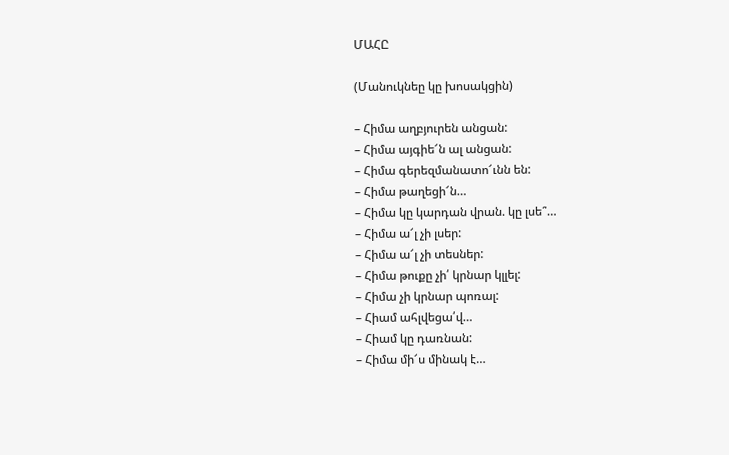ՄԱՀԸ

(Մանուկնեը կը խոսակցին)

– Հիմա աղբյուրեն անցան:
– Հիմա այգիե՜ն ալ անցան:
– Հիմա գերեզմանատո՜ւնն են:
– Հիմա թաղեցի՜ն…
– Հիմա կը կարդան վրան. կը լսե՞…
– Հիմա ա՜լ չի լսեր:
– Հիմա ա՜լ չի տեսներ:
– Հիմա թուքը չի՛ կրնար կլլել:
– Հիմա չի կրնար պոռալ:
– Հիամ ահլվեցա՛վ…
– Հիամ կը դառնան:
– Հիմա մի՜ս մինակ է…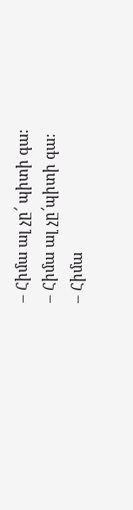– Հիմա ալ չը՜ պիտի գա:
– Հիմա ալ չը՜պիտի գա:
– Հիմա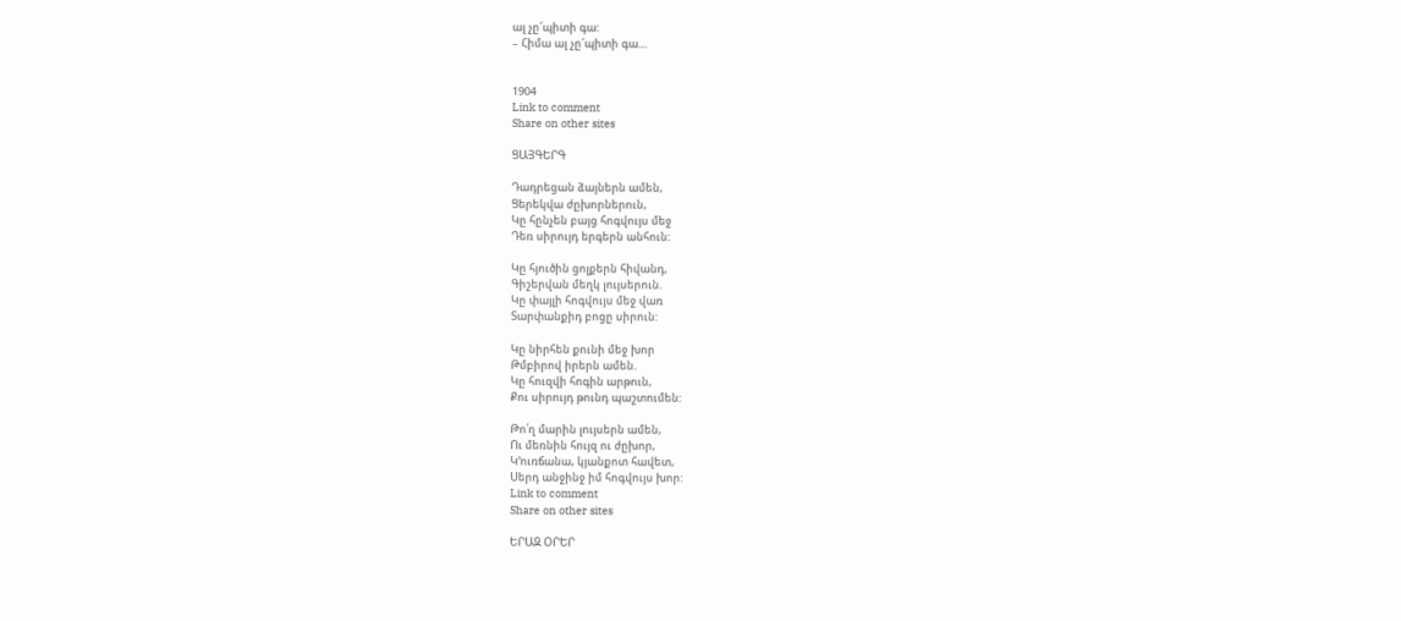ալ չը՜պիտի գա:
– Հիմա ալ չը՜պիտի գա…


1904
Link to comment
Share on other sites

ՑԱՅԳԵՐԳ

Դադրեցան ձայներն ամեն,
Ցերեկվա ժըխորներուն,
Կը հընչեն բայց հոգվույս մեջ
Դեռ սիրույդ երգերն անհուն:

Կը հյուծին ցոլքերն հիվանդ,
Գիշերվան մեղկ լույսերուն.
Կը փայլի հոգվույս մեջ վառ
Տարփանքիդ բոցը սիրուն:

Կը նիրհեն քունի մեջ խոր
Թմբիրով իրերն ամեն.
Կը հուզվի հոգին արթուն,
Քու սիրույդ թունդ պաշտումեն:

Թո՛ղ մարին լույսերն ամեն,
Ու մեռնին հույզ ու ժըխոր,
Կ’ուռճանա, կյանքոտ հավետ,
Սերդ անջինջ իմ հոգվույս խոր:
Link to comment
Share on other sites

ԵՐԱԶ ՕՐԵՐ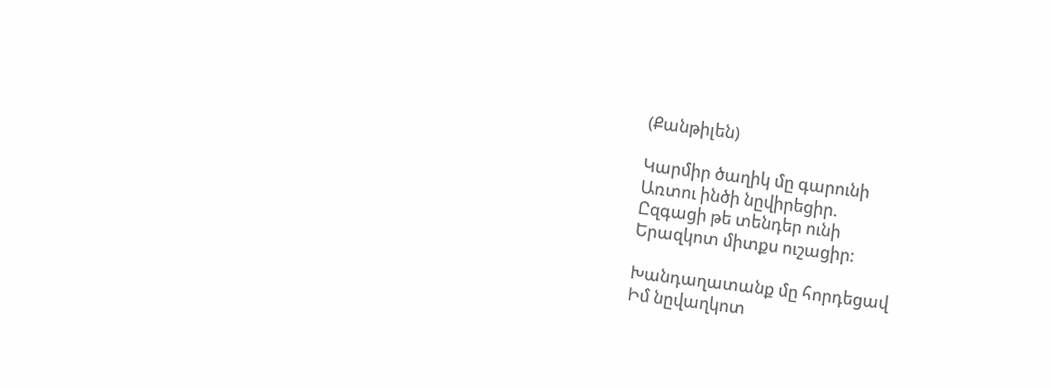(Քանթիլեն)

Կարմիր ծաղիկ մը գարունի
Առտու ինծի նըվիրեցիր.
Ըզգացի թե տենդեր ունի
Երազկոտ միտքս ուշացիր:

Խանդաղատանք մը հորդեցավ
Իմ նըվաղկոտ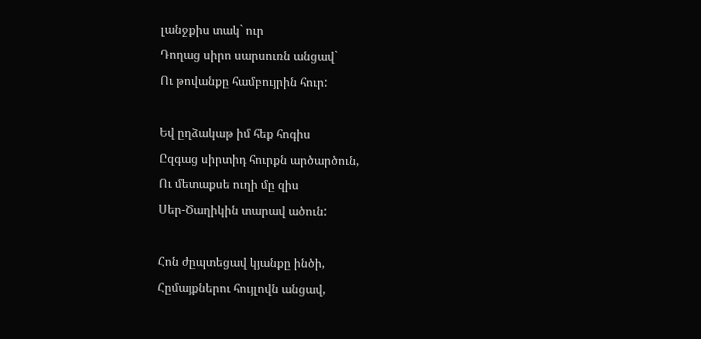լանջքիս տակ` ուր
Դողաց սիրո սարսուռն անցավ`
Ու թովանքը համբույրին հուր:

Եվ ըղձակաթ իմ հեք հոգիս
Ըզգաց սիրտիդ հուրքն արծարծուն,
Ու մետաքսե ուղի մը զիս
Սեր-Ծաղիկին տարավ ածուն:

Հոն ժըպտեցավ կյանքը ինծի,
Հըմայքներու հույլովն անցավ,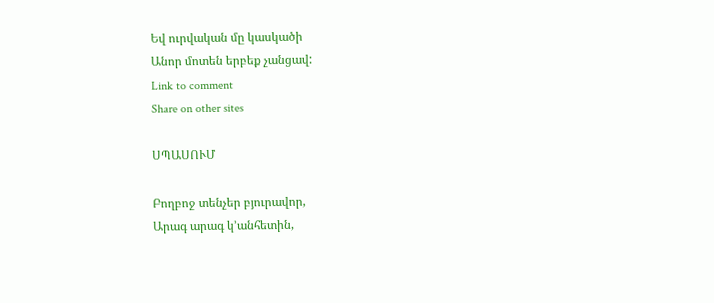Եվ ուրվական մը կասկածի
Անոր մոտեն երբեք չանցավ:
Link to comment
Share on other sites

ՍՊԱՍՈՒՄ

Բողբոջ տենչեր բյուրավոր,
Արագ արագ կ’անհետին,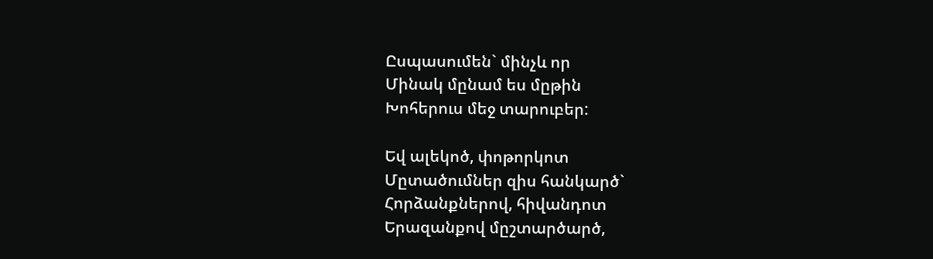Ըսպասումեն` մինչև որ
Մինակ մընամ ես մըթին
Խոհերուս մեջ տարուբեր:

Եվ ալեկոծ, փոթորկոտ
Մըտածումներ զիս հանկարծ`
Հորձանքներով, հիվանդոտ
Երազանքով մըշտարծարծ,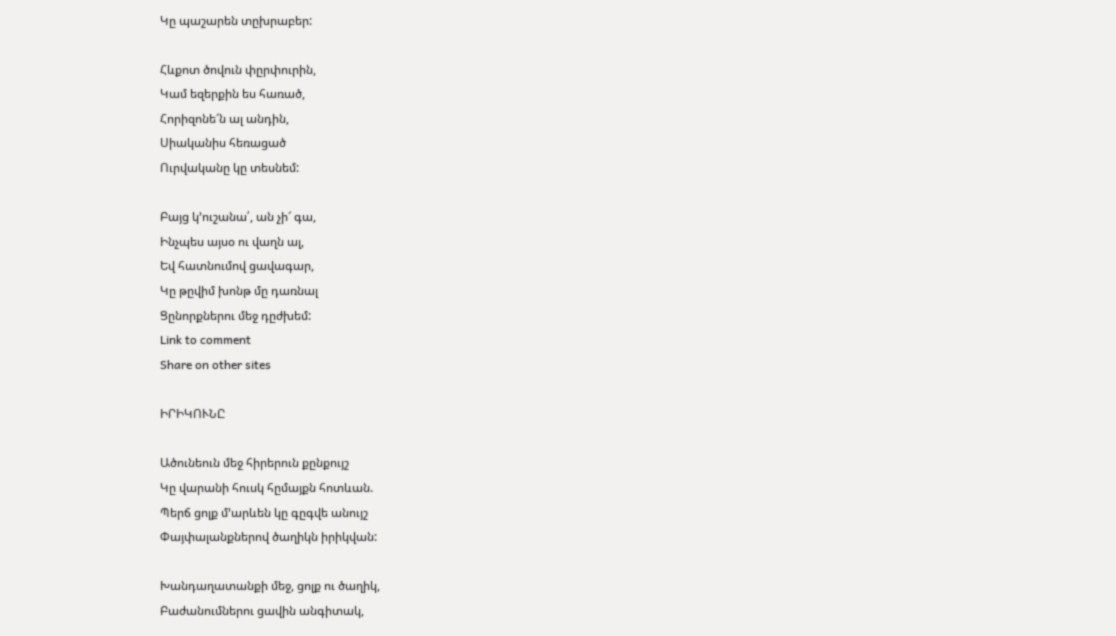Կը պաշարեն տըխրաբեր:

Հևքոտ ծովուն փըրփուրին,
Կամ եզերքին ես հառած,
Հորիզոնե՜ն ալ անդին,
Սիականիս հեռացած
Ուրվականը կը տեսնեմ:

Բայց կ’ուշանա՛, ան չի՜ գա,
Ինչպես այսօ ու վաղն ալ,
Եվ հատնումով ցավագար,
Կը թըվիմ խոնթ մը դառնալ
Ցընորքներու մեջ դըժխեմ:
Link to comment
Share on other sites

ԻՐԻԿՈՒՆԸ

Ածունեուն մեջ հիրերուն քընքույշ
Կը վարանի հուսկ հըմայքն հոտևան.
Պերճ ցոլք մ’արևեն կը գըգվե անույշ
Փայփալանքներով ծաղիկն իրիկվան:

Խանդաղատանքի մեջ, ցոլք ու ծաղիկ,
Բաժանումներու ցավին անգիտակ,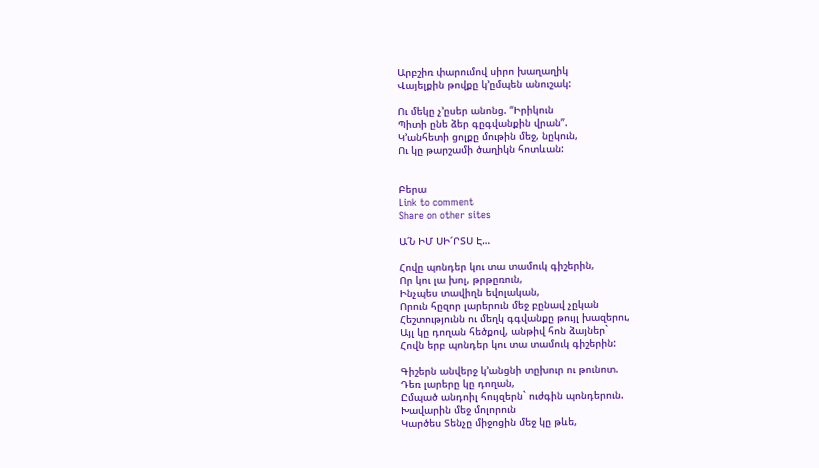Արբշիռ փարումով սիրո խաղաղիկ
Վայելքին թովքը կ’ըմպեն անուշակ:

Ու մեկը չ’ըսեր անոնց. “Իրիկուն
Պիտի ընե ձեր գըգվանքին վրան”.
Կ’անհետի ցոլքը մութին մեջ, նըկուն,
Ու կը թարշամի ծաղիկն հոտևան:


Բերա
Link to comment
Share on other sites

Ա՛Ն ԻՄ ՍԻ՜ՐՏՍ Է…

Հովը պոնդեր կու տա տամուկ գիշերին,
Որ կու լա խոլ, թրթըռուն,
Ինչպես տավիղն եվոլական,
Որուն հըզոր լարերուն մեջ բընավ չըկան
Հեշտությունն ու մեղկ գգվանքը թույլ խազերու,
Այլ կը դողան հեծքով, անթիվ հոն ձայներ`
Հովն երբ պոնդեր կու տա տամուկ գիշերին:

Գիշերն անվերջ կ’անցնի տըխուր ու թունոտ.
Դեռ լարերը կը դողան,
Ըմպած անդոիլ հույզերն` ուժգին պոնդերուն.
Խավարին մեջ մոլորուն
Կարծես Տենչը միջոցին մեջ կը թևե,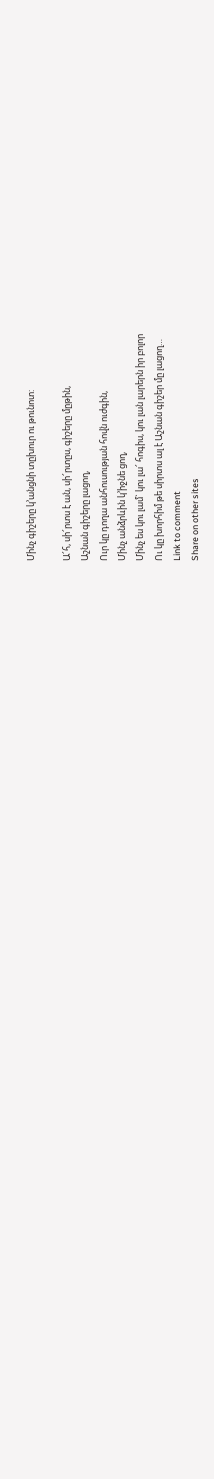Մինչ գիշերը կ’անցնի տըխուր ու թունոտ:

Ա՜հ, սի՜րտս է ան, սի՜րտըս, գիշերը մըթին,
Աշնան գիշերը լացող,
Ուր կը դողա անհուսության հովն ուժգին,
Մինչ անձրևին կ’իջնե ցող,
Մինչ ես կու լամ` կու լա՜ հոգիս, կու լան լարերն իր բոլոր
Ու կը խորհիմ թե սիրտս ալ է Աշնան գիշեր մը լացող…
Link to comment
Share on other sites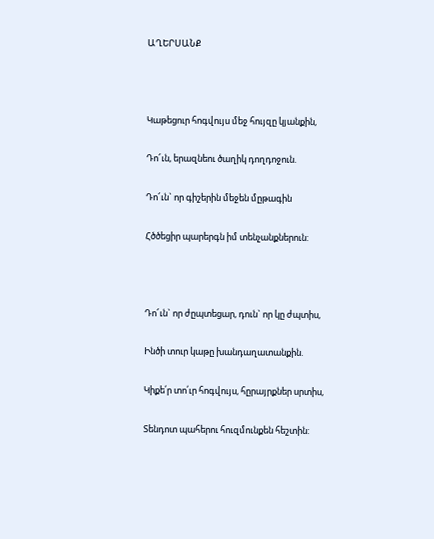ԱՂԵՐՍԱՆՔ



Կաթեցուր հոգվույս մեջ հույզը կյանքին,

Դո՜ւն, երազնեու ծաղիկ դողդոջուն.

Դո՜ւն` որ գիշերին մեջեն մըթագին

Հծծեցիր պարերգն իմ տենչանքներուն:



Դո՜ւն` որ ժըպտեցար, դուն` որ կը ժպտիս,

Ինծի տուր կաթը խանդաղատանքին.

Կիքե՛ր տո՛ւր հոգվույս, հըրայրքներ սրտիս,

Տենդոտ պահերու հուզմունքեն հեշտին: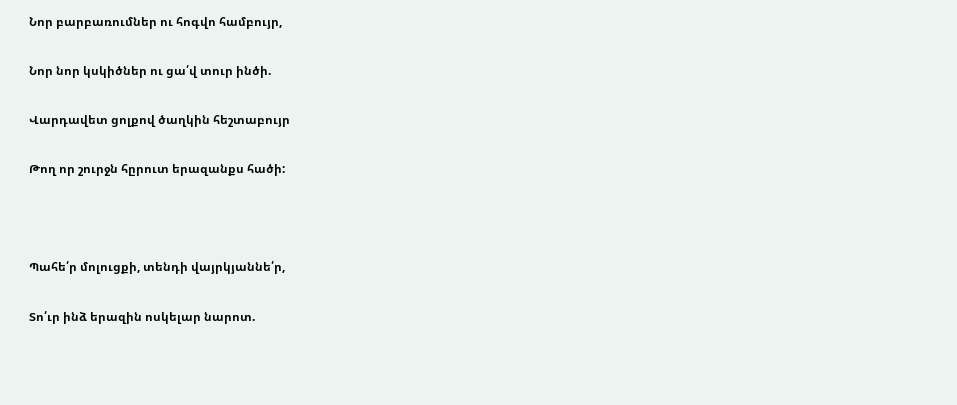Նոր բարբառումներ ու հոգվո համբույր,

Նոր նոր կսկիծներ ու ցա՛վ տուր ինծի.

Վարդավետ ցոլքով ծաղկին հեշտաբույր

Թող որ շուրջն հըրուտ երազանքս հածի:



Պահե՛ր մոլուցքի, տենդի վայրկյաննե՛ր,

Տո՛ւր ինձ երազին ոսկելար նարոտ.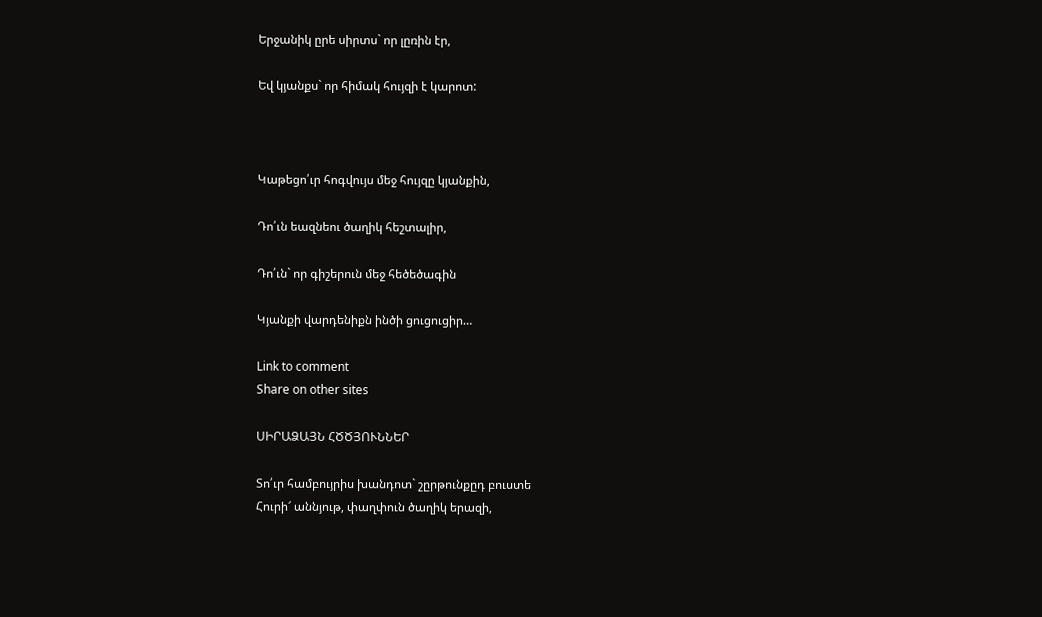Երջանիկ ըրե սիրտս` որ լըռին էր,

Եվ կյանքս` որ հիմակ հույզի է կարոտ:



Կաթեցո՛ւր հոգվույս մեջ հույզը կյանքին,

Դո՛ւն եազնեու ծաղիկ հեշտալիր,

Դո՛ւն` որ գիշերուն մեջ հեծեծագին

Կյանքի վարդենիքն ինծի ցուցուցիր…

Link to comment
Share on other sites

ՍԻՐԱՁԱՅՆ ՀԾԾՅՈՒՆՆԵՐ

Տո՛ւր համբույրիս խանդոտ` շըրթունքըդ բուստե
Հուրի՜ աննյութ, փաղփուն ծաղիկ երազի,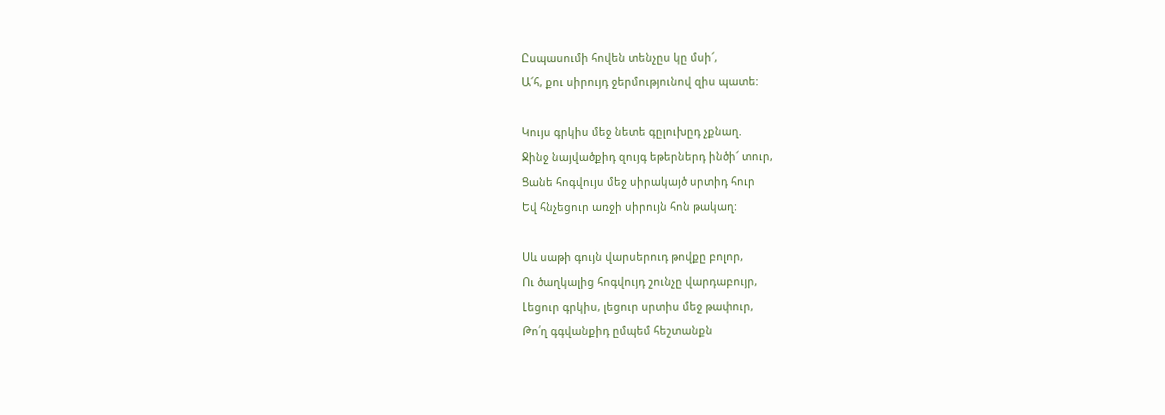Ըսպասումի հովեն տենչըս կը մսի՜,
Ա՜հ, քու սիրույդ ջերմությունով զիս պատե:

Կույս գրկիս մեջ նետե գըլուխըդ չքնաղ.
Ջինջ նայվածքիդ զույգ եթերներդ ինծի՜ տուր,
Ցանե հոգվույս մեջ սիրակայծ սրտիդ հուր
Եվ հնչեցուր առջի սիրույն հոն թակաղ:

Սև սաթի գույն վարսերուդ թովքը բոլոր,
Ու ծաղկալից հոգվույդ շունչը վարդաբույր,
Լեցուր գրկիս, լեցուր սրտիս մեջ թափուր,
Թո՛ղ գգվանքիդ ըմպեմ հեշտանքն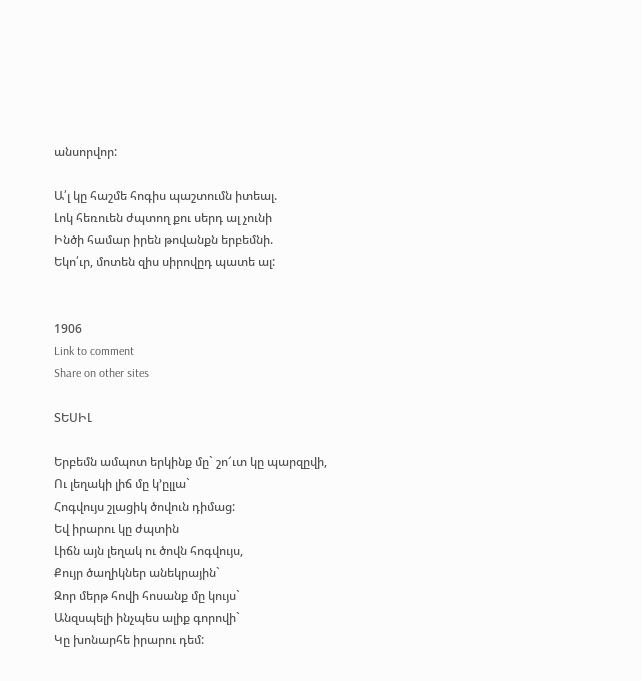անսորվոր:

Ա՛լ կը հաշմե հոգիս պաշտումն իտեալ.
Լոկ հեռուեն ժպտող քու սերդ ալ չունի
Ինծի համար իրեն թովանքն երբեմնի.
Եկո՛ւր, մոտեն զիս սիրովըդ պատե ալ:


1906
Link to comment
Share on other sites

ՏԵՍԻԼ

Երբեմն ամպոտ երկինք մը` շո՜ւտ կը պարզըվի,
Ու լեղակի լիճ մը կ’ըլլա`
Հոգվույս շլացիկ ծովուն դիմաց:
Եվ իրարու կը ժպտին
Լիճն այն լեղակ ու ծովն հոգվույս,
Քույր ծաղիկներ անեկրային`
Զոր մերթ հովի հոսանք մը կույս`
Անզսպելի ինչպես ալիք գորովի`
Կը խոնարհե իրարու դեմ: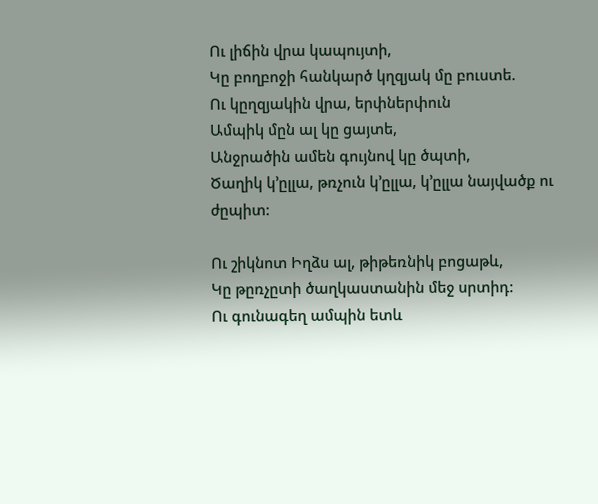Ու լիճին վրա կապույտի,
Կը բողբոջի հանկարծ կղզյակ մը բուստե.
Ու կըղզյակին վրա, երփներփուն
Ամպիկ մըն ալ կը ցայտե,
Անջրածին ամեն գույնով կը ծպտի,
Ծաղիկ կ’ըլլա, թռչուն կ’ըլլա, կ’ըլլա նայվածք ու ժըպիտ:

Ու շիկնոտ Իղձս ալ, թիթեռնիկ բոցաթև,
Կը թըռչըտի ծաղկաստանին մեջ սրտիդ:
Ու գունագեղ ամպին ետև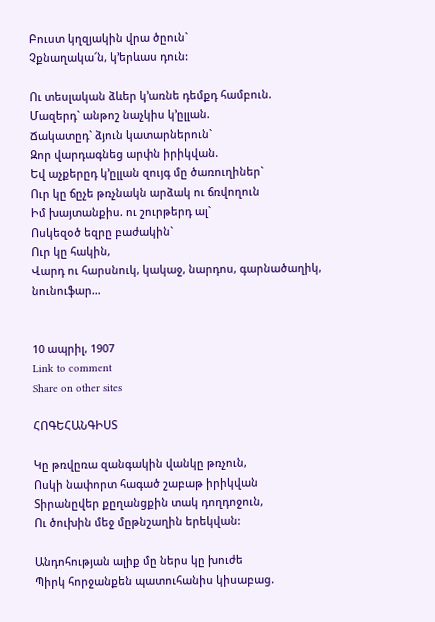Բուստ կղզյակին վրա ծըուն`
Չքնաղակա՜ն, կ’երևաս դուն:

Ու տեսլական ձևեր կ’առնե դեմքդ համբուն.
Մազերդ` անթոշ նաչկիս կ’ըլլան.
Ճակատըդ` ձյուն կատարներուն`
Զոր վարդագնեց արփն իրիկվան.
Եվ աչքերըդ կ’ըլլան զույգ մը ծառուղիներ`
Ուր կը ճըչե թռչնակն արձակ ու ճռվողուն
Իմ խայտանքիս. ու շուրթերդ ալ`
Ոսկեզօծ եզրը բաժակին`
Ուր կը հակին,
Վարդ ու հարսնուկ, կակաջ, նարդոս, գարնածաղիկ, նունուֆար…


10 ապրիլ, 1907
Link to comment
Share on other sites

ՀՈԳԵՀԱՆԳԻՍՏ

Կը թռվըռա զանգակին վանկը թռչուն,
Ոսկի նափորտ հագած շաբաթ իրիկվան
Տիրանըվեր քըղանցքին տակ դողդոջուն,
Ու ծուխին մեջ մըթնշաղին երեկվան:

Անդոհության ալիք մը ներս կը խուժե
Պիրկ հորջանքեն պատուհանիս կիսաբաց.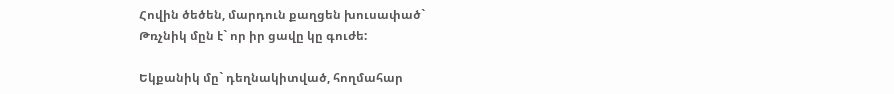Հովին ծեծեն, մարդուն քաղցեն խուսափած`
Թռչնիկ մըն է` որ իր ցավը կը գուժե:

Եկքանիկ մը` դեղնակիտված, հողմահար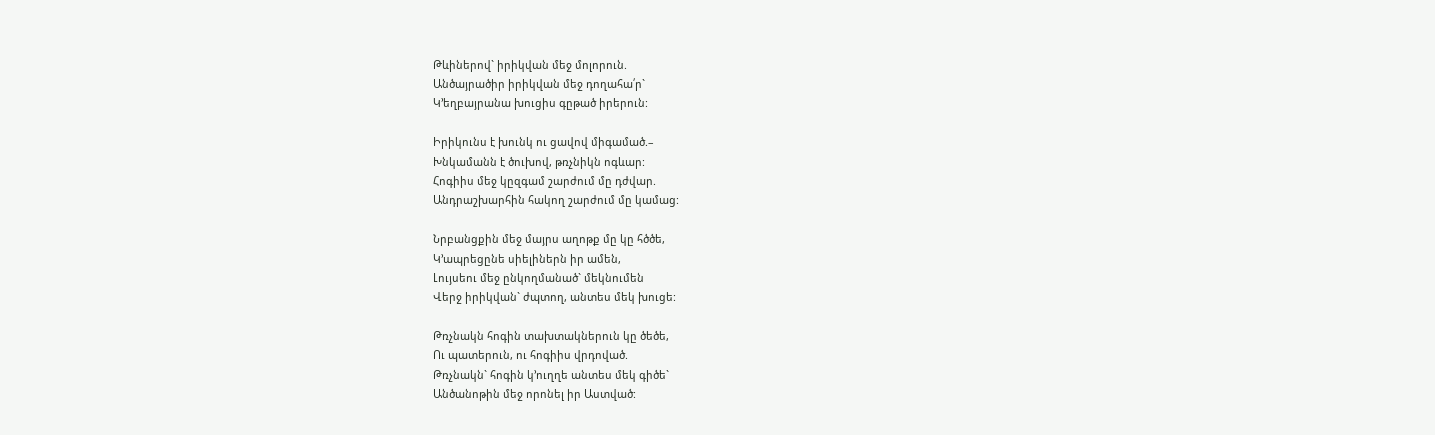Թևիներով` իրիկվան մեջ մոլորուն.
Անծայրածիր իրիկվան մեջ դողահա՛ր`
Կ’եղբայրանա խուցիս գըթած իրերուն:

Իրիկունս է խունկ ու ցավով միգամած.–
Խնկամանն է ծուխով, թռչնիկն ոգևար:
Հոգիիս մեջ կըզգամ շարժում մը դժվար.
Անդրաշխարհին հակող շարժում մը կամաց:

Նրբանցքին մեջ մայրս աղոթք մը կը հծծե,
Կ’ապրեցընե սիելիներն իր ամեն,
Լույսեու մեջ ընկողմանած` մեկնումեն
Վերջ իրիկվան` ժպտող, անտես մեկ խուցե:

Թռչնակն հոգին տախտակներուն կը ծեծե,
Ու պատերուն, ու հոգիիս վրդոված.
Թռչնակն` հոգին կ’ուղղե անտես մեկ գիծե`
Անծանոթին մեջ որոնել իր Աստված: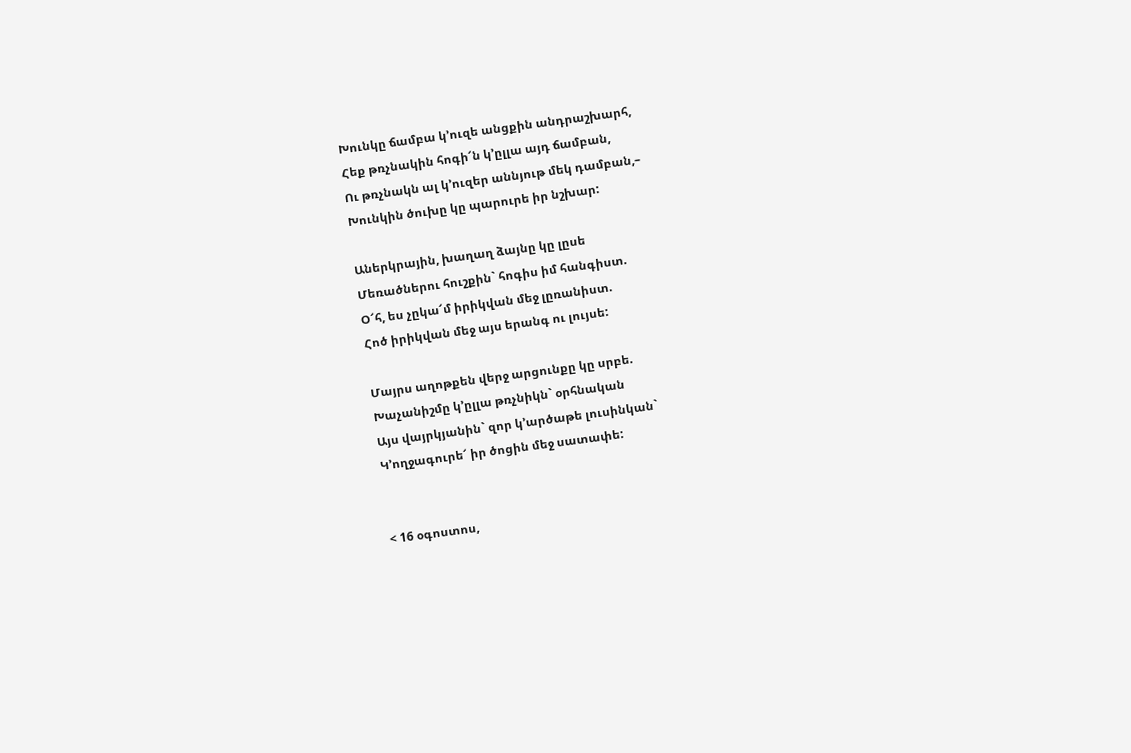Խունկը ճամբա կ’ուզե անցքին անդրաշխարհ,
Հեք թռչնակին հոգի՜ն կ’ըլլա այդ ճամբան,
Ու թռչնակն ալ կ’ուզեր աննյութ մեկ դամբան,–
Խունկին ծուխը կը պարուրե իր նշխար:

Աներկրային, խաղաղ ձայնը կը լըսե
Մեռածներու հուշքին` հոգիս իմ հանգիստ.
Օ՜հ, ես չըկա՜մ իրիկվան մեջ լըռանիստ.
Հոծ իրիկվան մեջ այս երանգ ու լույսե:

Մայրս աղոթքեն վերջ արցունքը կը սրբե.
Խաչանիշմը կ’ըլլա թռչնիկն` օրհնական
Այս վայրկյանին` զոր կ’արծաթե լուսինկան`
Կ’ողջագուրե՜ իր ծոցին մեջ սատափե:


< 16 օգոստոս,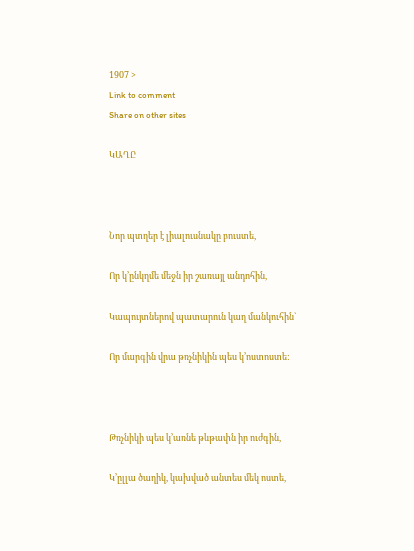1907 >
Link to comment
Share on other sites

ԿԱՂԸ



Նոր պտղեր է լիալուսնակը բուստե,

Որ կ’ընկղմե մեջն իր շառայլ անդոհին,

Կապույտներով պատարուն կաղ մանկուհին`

Որ մարգին վրա թռչնիկին պես կ’ոստոստե:



Թռչնիկի պես կ’առնե թևթափն իր ուժգին,

Կ’ըլլա ծաղիկ, կախված անտես մեկ ոստե,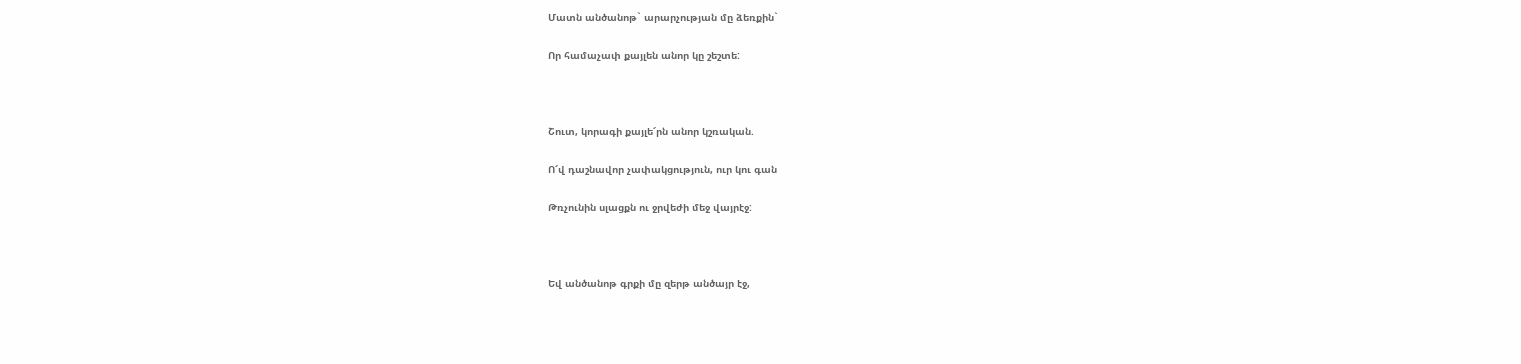Մատն անծանոթ` արարչության մը ձեռքին`

Որ համաչափ քայլեն անոր կը շեշտե:



Շուտ, կորագի քայլե՜րն անոր կշռական.

Ո՜վ դաշնավոր չափակցություն, ուր կու գան

Թռչունին սլացքն ու ջրվեժի մեջ վայրէջ:



Եվ անծանոթ գրքի մը զերթ անծայր էջ,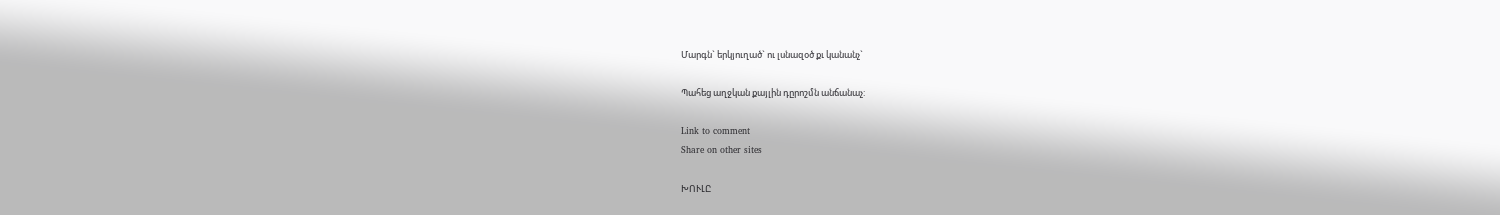Մարգն` երկյուղած` ու լսնազօծ քւ կանանչ`

Պահեց աղջկան քայլին դըրոշմն անճանաչ:

Link to comment
Share on other sites

ԽՈՒԼԸ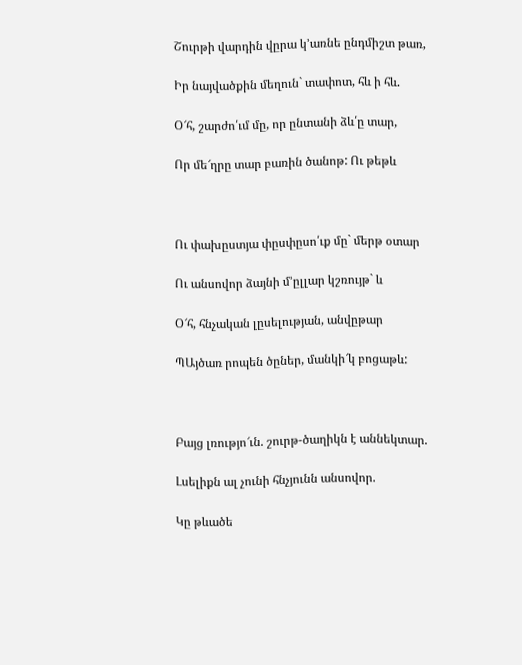Շուրթի վարդին վըրա կ’առնե ընդմիշտ թառ,

Իր նայվածքին մեղուն` տափոտ, հև ի հև.

Օ՜հ, շարժո՛ւմ մը, որ ընտանի ձև՛ը տար,

Որ մե՜ղրը տար բառին ծանոթ: Ու թեթև



Ու փախըստյա փըսփըսո՛ւք մը` մերթ օտար

Ու անսովոր ձայնի մ’ըլլար կշռույթ` և

Օ՜հ, հնչական լըսելության, անվըթար

ՊԱյծառ րոպեն ծըներ, մանկի՜կ բոցաթև:



Բայց լռությո՜ւն. շուրթ-ծաղիկն է աննեկտար.

Լսելիքն ալ չունի հնչյունն անսովոր.

Կը թևածե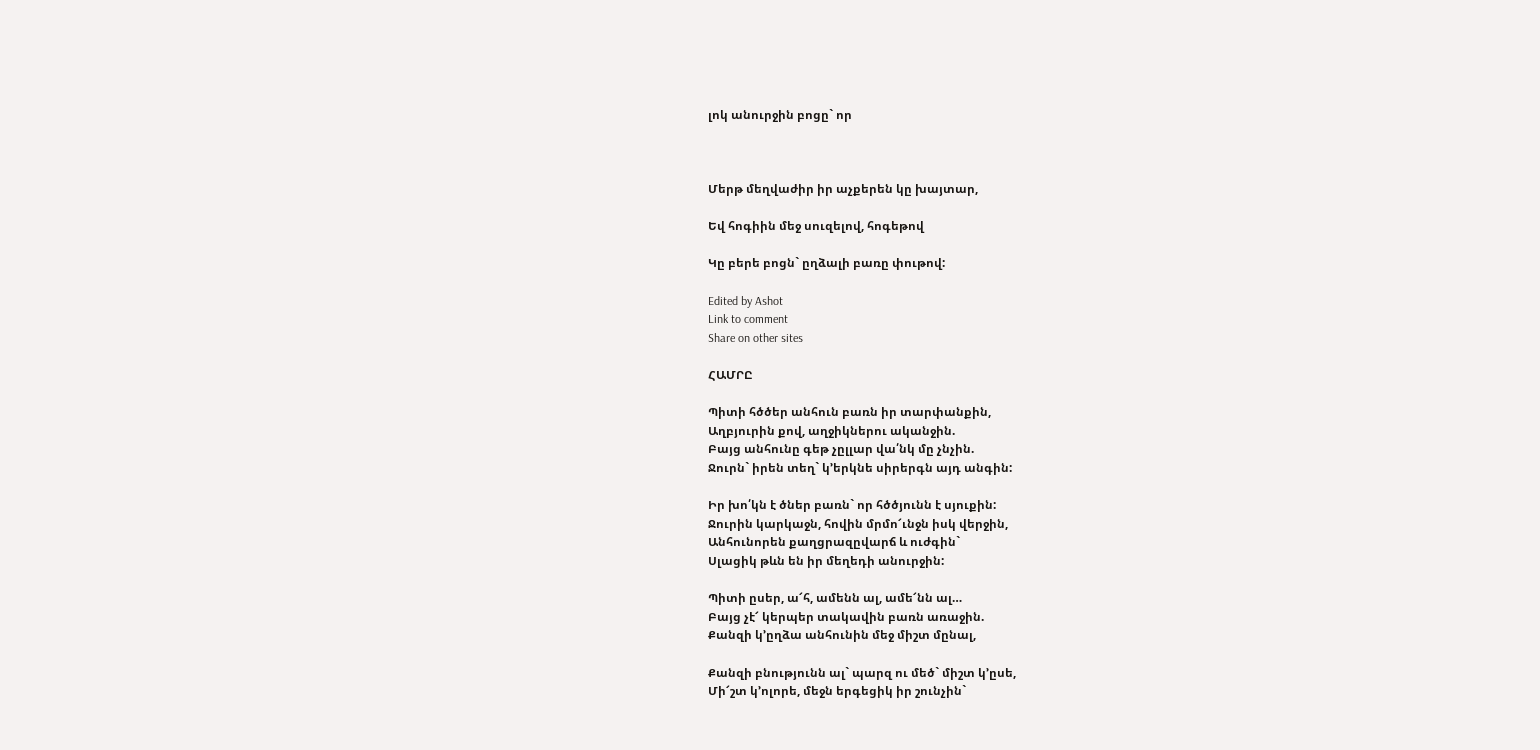լոկ անուրջին բոցը` որ



Մերթ մեղվաժիր իր աչքերեն կը խայտար,

Եվ հոգիին մեջ սուզելով, հոգեթով

Կը բերե բոցն` ըղձալի բառը փութով:

Edited by Ashot
Link to comment
Share on other sites

ՀԱՄՐԸ

Պիտի հծծեր անհուն բառն իր տարփանքին,
Աղբյուրին քով, աղջիկներու ականջին.
Բայց անհունը գեթ չըլլար վա՛նկ մը չնչին.
Ջուրն` իրեն տեղ` կ’երկնե սիրերգն այդ անգին:

Իր խո՛կն է ծներ բառն` որ հծծյունն է սյուքին:
Ջուրին կարկաջն, հովին մրմո՜ւնջն իսկ վերջին,
Անհունորեն քաղցրազըվարճ և ուժգին`
Սլացիկ թևն են իր մեղեդի անուրջին:

Պիտի ըսեր, ա՜հ, ամենն ալ, ամե՜նն ալ…
Բայց չէ՜ կերպեր տակավին բառն առաջին.
Քանզի կ’ըղձա անհունին մեջ միշտ մընալ,

Քանզի բնությունն ալ` պարզ ու մեծ` միշտ կ’ըսե,
Մի՜շտ կ’ոլորե, մեջն երգեցիկ իր շունչին`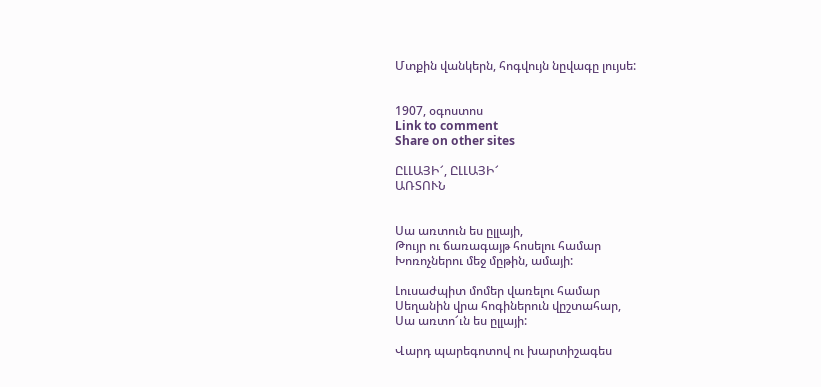Մտքին վանկերն, հոգվույն նըվագը լույսե:


1907, օգոստոս
Link to comment
Share on other sites

ԸԼԼԱՅԻ՜, ԸԼԼԱՅԻ՜
ԱՌՏՈՒՆ


Սա առտուն ես ըլլայի,
Թույր ու ճառագայթ հոսելու համար
Խոռոչներու մեջ մըթին, ամայի:

Լուսաժպիտ մոմեր վառելու համար
Սեղանին վրա հոգիներուն վըշտահար,
Սա առտո՜ւն ես ըլլայի:

Վարդ պարեգոտով ու խարտիշագես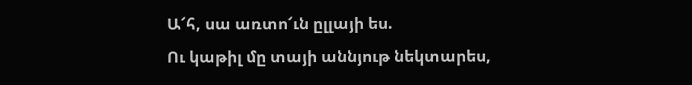Ա՜հ, սա առտո՜ւն ըլլայի ես.
Ու կաթիլ մը տայի աննյութ նեկտարես,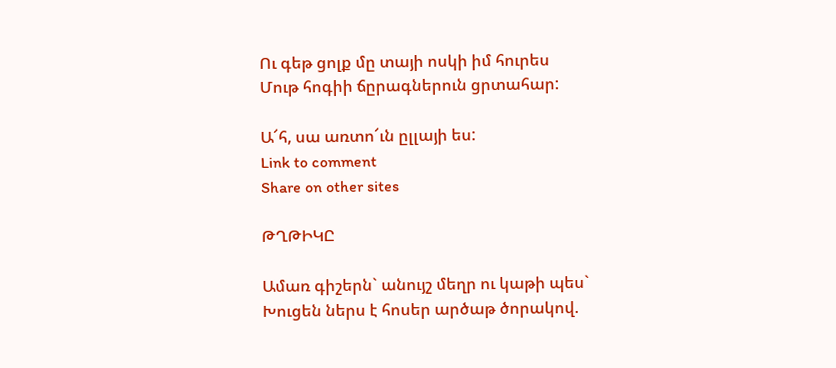Ու գեթ ցոլք մը տայի ոսկի իմ հուրես
Մութ հոգիի ճըրագներուն ցրտահար:

Ա՜հ, սա առտո՜ւն ըլլայի ես:
Link to comment
Share on other sites

ԹՂԹԻԿԸ

Ամառ գիշերն` անույշ մեղր ու կաթի պես`
Խուցեն ներս է հոսեր արծաթ ծորակով.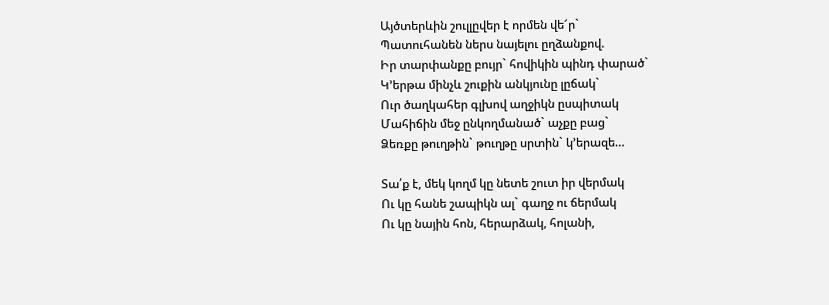Այծտերևին շուլլըվեր է որմեն վե՜ր`
Պատուհանեն ներս նայելու ըղձանքով.
Իր տարփանքը բույր` հովիկին պինդ փարած`
Կ’երթա մինչև շուքին անկյունը լըճակ`
Ուր ծաղկահեր գլխով աղջիկն ըսպիտակ
Մահիճին մեջ ընկողմանած` աչքը բաց`
Ձեռքը թուղթին` թուղթը սրտին` կ’երազե…

Տա՛ք է, մեկ կողմ կը նետե շուտ իր վերմակ
Ու կը հանե շապիկն ալ` գաղջ ու ճերմակ
Ու կը նային հոն, հերարձակ, հոլանի,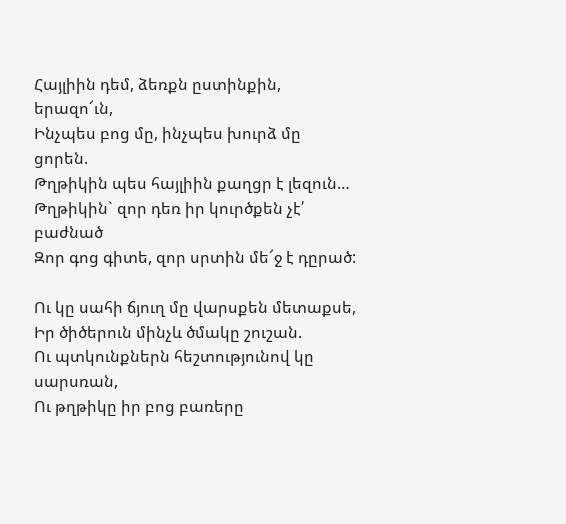Հայլիին դեմ, ձեռքն ըստինքին, երազո՜ւն,
Ինչպես բոց մը, ինչպես խուրձ մը ցորեն.
Թղթիկին պես հայլիին քաղցր է լեզուն…
Թղթիկին` զոր դեռ իր կուրծքեն չէ՛ բաժնած
Զոր գոց գիտե, զոր սրտին մե՜ջ է դըրած:

Ու կը սահի ճյուղ մը վարսքեն մետաքսե,
Իր ծիծերուն մինչև ծմակը շուշան.
Ու պտկունքներն հեշտությունով կը սարսռան,
Ու թղթիկը իր բոց բառերը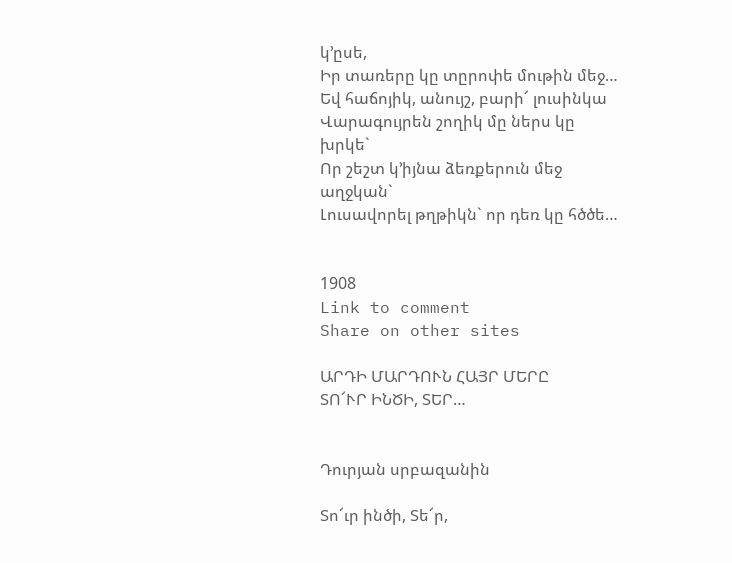կ’ըսե,
Իր տառերը կը տըրոփե մութին մեջ…
Եվ հաճոյիկ, անույշ, բարի՜ լուսինկա
Վարագույրեն շողիկ մը ներս կը խրկե`
Որ շեշտ կ’իյնա ձեռքերուն մեջ աղջկան`
Լուսավորել թղթիկն` որ դեռ կը հծծե…


1908
Link to comment
Share on other sites

ԱՐԴԻ ՄԱՐԴՈՒՆ ՀԱՅՐ ՄԵՐԸ
ՏՈ՜ՒՐ ԻՆԾԻ, ՏԵՐ…


Դուրյան սրբազանին

Տո՜ւր ինծի, Տե՜ր,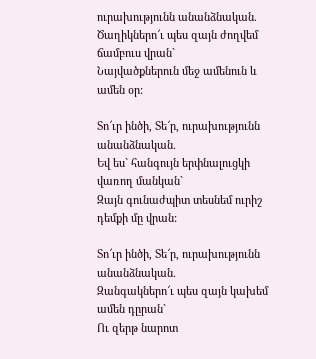ուրախությունն անանձնական.
Ծաղիկներո՜ւ պես զայն ժողվեմ ճամբուս վրան`
Նայվածքներուն մեջ ամենուն և ամեն օր:

Տո՜ւր ինծի, Տե՜ր, ուրախությունն անանձնական.
Եվ ես` հանգույն երփնալուցկի վառող մանկան`
Զայն գունաժպիտ տեսնեմ ուրիշ դեմքի մը վրան:

Տո՜ւր ինծի, Տե՜ր, ուրախությունն անանձնական.
Զանգակներո՜ւ պես զայն կախեմ ամեն դըրան`
Ու զերթ նարոտ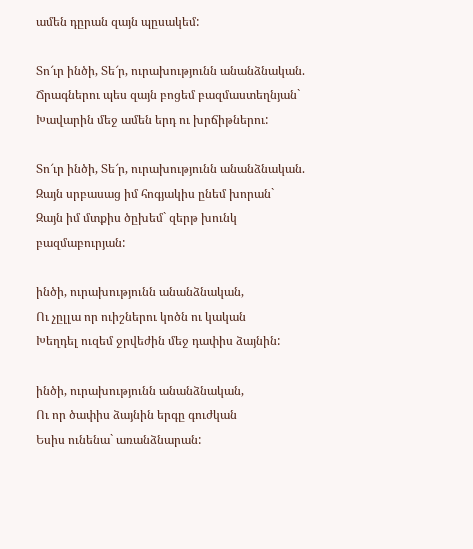ամեն դըրան զայն պըսակեմ:

Տո՜ւր ինծի, Տե՜ր, ուրախությունն անանձնական.
Ճրագներու պես զայն բոցեմ բազմաստեղնյան`
Խավարին մեջ ամեն երդ ու խրճիթներու:

Տո՜ւր ինծի, Տե՜ր, ուրախությունն անանձնական.
Զայն սրբասաց իմ հոգյակիս ընեմ խորան`
Զայն իմ մտքիս ծըխեմ` զերթ խունկ բազմաբուրյան:

ինծի, ուրախությունն անանձնական,
Ու չըլլա որ ուիշներու կոծն ու կական
Խեղդել ուզեմ ջրվեժին մեջ դափիս ձայնին:

ինծի, ուրախությունն անանձնական,
Ու որ ծափիս ձայնին երգը գուժկան
Եսիս ունենա` առանձնարան: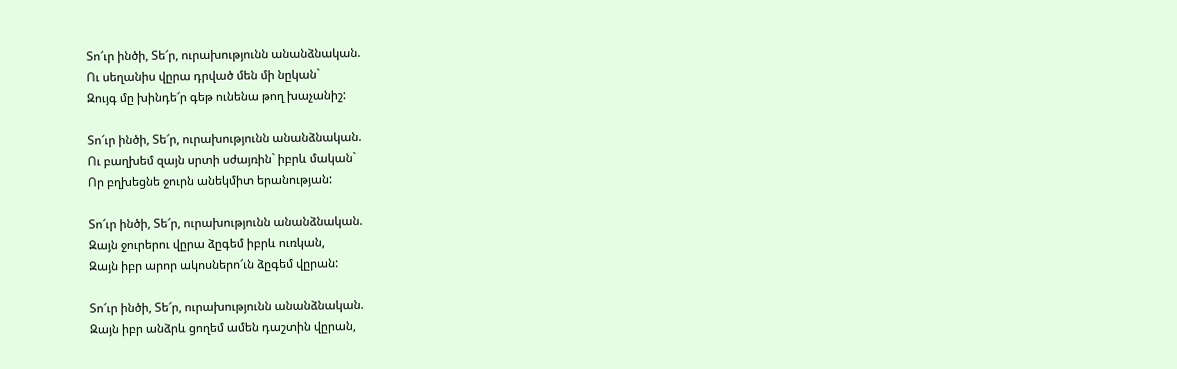Տո՜ւր ինծի, Տե՜ր, ուրախությունն անանձնական.
Ու սեղանիս վըրա դրված մեն մի նըկան`
Զույգ մը խինդե՜ր գեթ ունենա թող խաչանիշ:

Տո՜ւր ինծի, Տե՜ր, ուրախությունն անանձնական.
Ու բաղխեմ զայն սրտի սժայռին` իբրև մական`
Որ բղխեցնե ջուրն անեկմիտ երանության:

Տո՜ւր ինծի, Տե՜ր, ուրախությունն անանձնական.
Զայն ջուրերու վըրա ձըգեմ իբրև ուռկան,
Զայն իբր արոր ակոսներո՜ւն ձըգեմ վըրան:

Տո՜ւր ինծի, Տե՜ր, ուրախությունն անանձնական.
Զայն իբր անձրև ցողեմ ամեն դաշտին վըրան,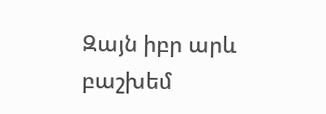Զայն իբր արև բաշխեմ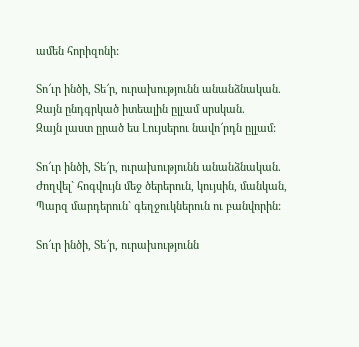ամեն հորիզոնի:

Տո՜ւր ինծի, Տե՜ր, ուրախությունն անանձնական.
Զայն ընդգրկած իտեալին ըլլամ սրսկան.
Զայն լաստ ըրած ես Լույսերու նավո՜րդն ըլլամ:

Տո՜ւր ինծի, Տե՜ր, ուրախությունն անանձնական.
Ժողվել` հոգվույն մեջ ծերերուն, կույսին, մանկան,
Պարզ մարդերուն` գեղջուկներուն ու բանվորին:

Տո՜ւր ինծի, Տե՜ր, ուրախությունն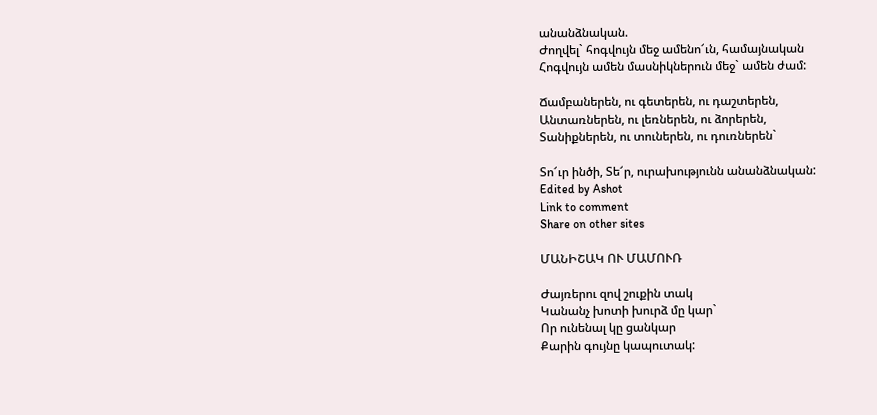անանձնական.
Ժողվել` հոգվույն մեջ ամենո՜ւն, համայնական
Հոգվույն ամեն մասնիկներուն մեջ` ամեն ժամ:

Ճամբաներեն, ու գետերեն, ու դաշտերեն,
Անտառներեն, ու լեռներեն, ու ձորերեն,
Տանիքներեն, ու տուներեն, ու դուռներեն`

Տո՜ւր ինծի, Տե՜ր, ուրախությունն անանձնական:
Edited by Ashot
Link to comment
Share on other sites

ՄԱՆԻՇԱԿ ՈՒ ՄԱՄՈՒՌ

Ժայռերու զով շուքին տակ
Կանանչ խոտի խուրձ մը կար`
Որ ունենալ կը ցանկար
Քարին գույնը կապուտակ: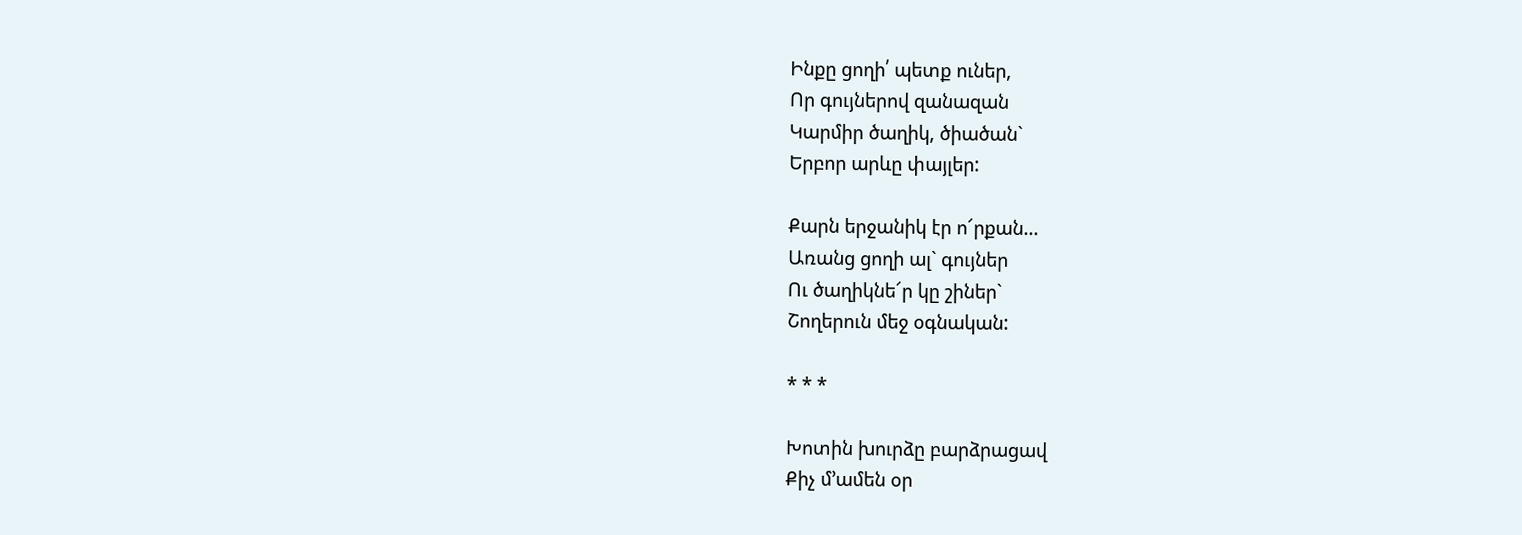Ինքը ցողի՛ պետք ուներ,
Որ գույներով զանազան
Կարմիր ծաղիկ, ծիածան`
Երբոր արևը փայլեր:

Քարն երջանիկ էր ո՜րքան…
Առանց ցողի ալ` գույներ
Ու ծաղիկնե՜ր կը շիներ`
Շողերուն մեջ օգնական:

* * *

Խոտին խուրձը բարձրացավ
Քիչ մ’ամեն օր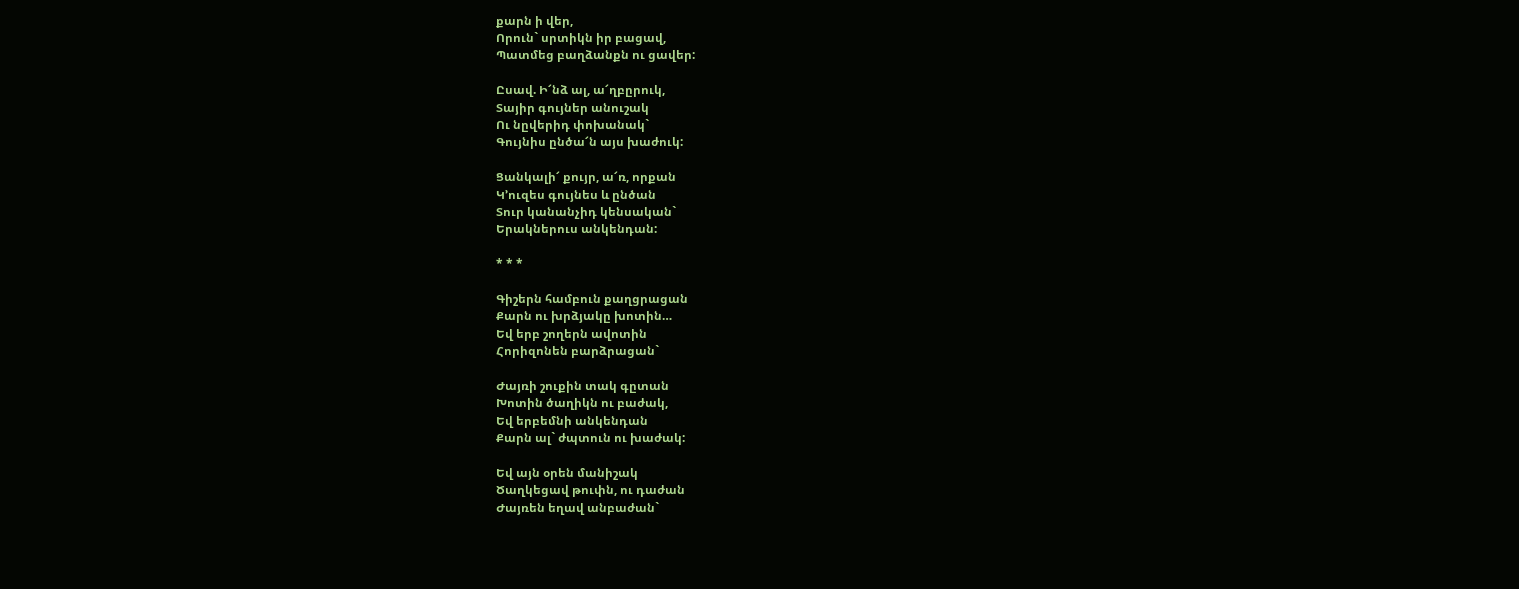քարն ի վեր,
Որուն` սրտիկն իր բացավ,
Պատմեց բաղձանքն ու ցավեր:

Ըսավ. Ի՜նձ ալ, ա՜ղբըրուկ,
Տայիր գույներ անուշակ
Ու նըվերիդ փոխանակ`
Գույնիս ընծա՜ն այս խաժուկ:

Ցանկալի՜ քույր, ա՜ռ, որքան
Կ’ուզես գույնես և ընծան
Տուր կանանչիդ կենսական`
Երակներուս անկենդան:

* * *

Գիշերն համբուն քաղցրացան
Քարն ու խրձյակը խոտին…
Եվ երբ շողերն ավոտին
Հորիզոնեն բարձրացան`

Ժայռի շուքին տակ գըտան
Խոտին ծաղիկն ու բաժակ,
Եվ երբեմնի անկենդան
Քարն ալ` ժպտուն ու խաժակ:

Եվ այն օրեն մանիշակ
Ծաղկեցավ թուփն, ու դաժան
Ժայռեն եղավ անբաժան`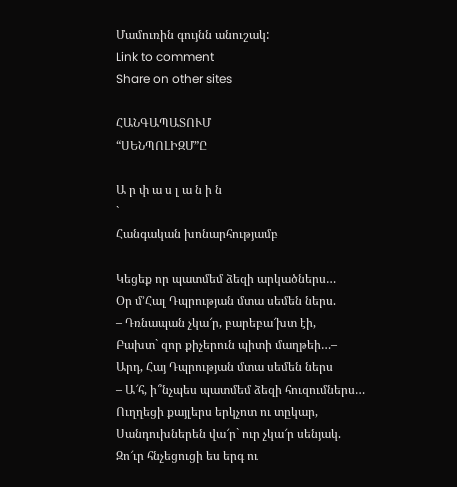Մամուռին գույնն անուշակ:
Link to comment
Share on other sites

ՀԱՆԳԱՊԱՏՈՒՄ
“ՍԵՆՊՈԼԻԶՄ”Ը

Ա ր փ ա ս լ ա ն ի ն
`
Հանգական խոնարհությամբ

Կեցեք որ պատմեմ ձեզի արկածներս…
Օր մ’Հալ Դպրության մտա սեմեն ներս.
– Դռնապան չկա՜ր, բարեբա՜խտ էի,
Բախտ` զոր քիչերուն պիտի մաղթեի…–
Արդ, Հայ Դպրության մտա սեմեն ներս
– Ա՜հ, ի՞նչպես պատմեմ ձեզի հուզումներս…
Ուղղեցի քայլերս երկչոտ ու տըկար,
Սանդուխներեն վա՜ր` ուր չկա՜ր սենյակ.
Զո՜ւր հնչեցուցի ես երգ ու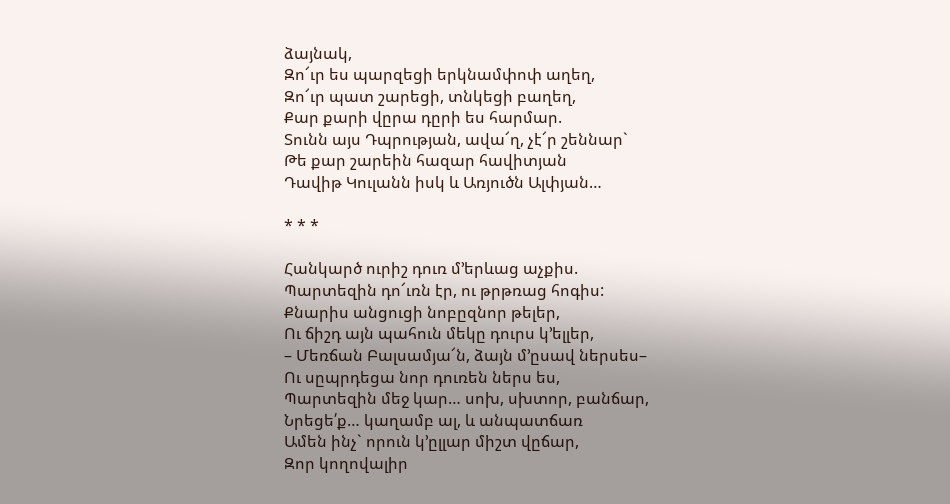ձայնակ,
Զո՜ւր ես պարզեցի երկնամփոփ աղեղ,
Զո՜ւր պատ շարեցի, տնկեցի բաղեղ,
Քար քարի վըրա դըրի ես հարմար.
Տունն այս Դպրության, ավա՜ղ, չէ՜ր շեննար`
Թե քար շարեին հազար հավիտյան
Դավիթ Կուլանն իսկ և Առյուծն Ալփյան…

* * *

Հանկարծ ուրիշ դուռ մ’երևաց աչքիս.
Պարտեզին դո՜ւռն էր, ու թրթռաց հոգիս:
Քնարիս անցուցի նոբըզնոր թելեր,
Ու ճիշդ այն պահուն մեկը դուրս կ’ելլեր,
– Մեռճան Բալսամյա՜ն, ձայն մ’ըսավ ներսես–
Ու սըպրդեցա նոր դուռեն ներս ես,
Պարտեզին մեջ կար… սոխ, սխտոր, բանճար,
Նրեցե՛ք… կաղամբ ալ, և անպատճառ
Ամեն ինչ` որուն կ’ըլլար միշտ վըճար,
Զոր կողովալիր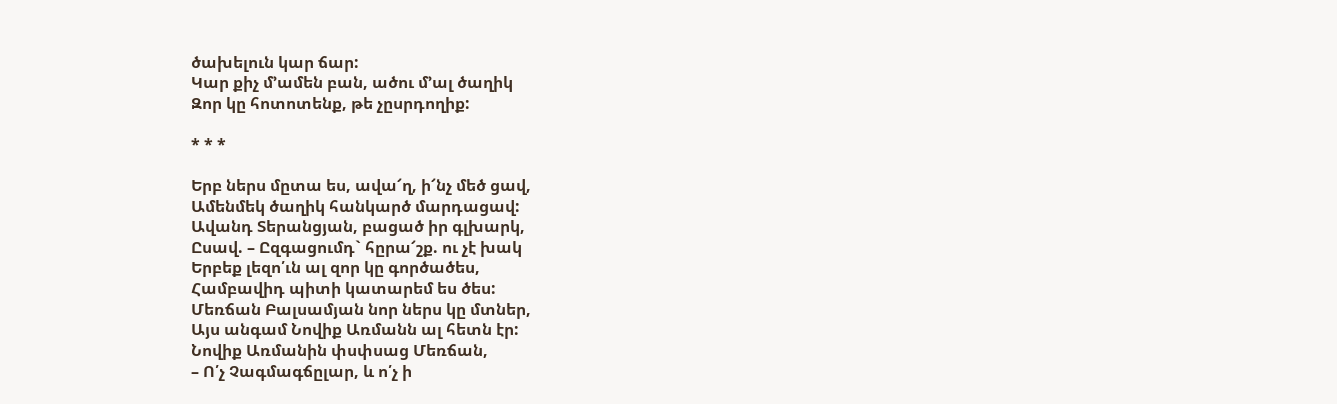ծախելուն կար ճար:
Կար քիչ մ’ամեն բան, ածու մ’ալ ծաղիկ
Զոր կը հոտոտենք, թե չըսրդողիք:

* * *

Երբ ներս մըտա ես, ավա՜ղ, ի՜նչ մեծ ցավ,
Ամենմեկ ծաղիկ հանկարծ մարդացավ:
Ավանդ Տերանցյան, բացած իր գլխարկ,
Ըսավ. – Ըզգացումդ` հըրա՜շք. ու չէ խակ
Երբեք լեզո՛ւն ալ զոր կը գործածես,
Համբավիդ պիտի կատարեմ ես ծես:
Մեռճան Բալսամյան նոր ներս կը մտներ,
Այս անգամ Նովիք Առմանն ալ հետն էր:
Նովիք Առմանին փսփսաց Մեռճան,
– Ո՛չ Չագմագճըլար, և ո՛չ ի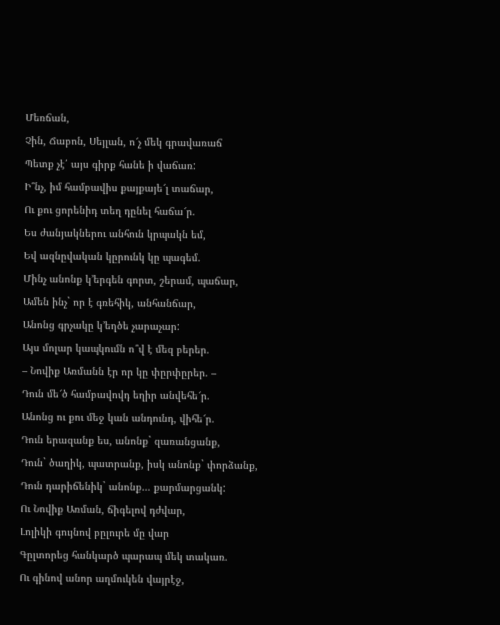Մեռճան,
Չին, Ճաբոն, Սեյլան, ո՜չ մեկ գրավառաճ
Պետք չէ՛ այս գիրք հանե ի վաճառ:
Ի՞նչ, իմ համբավիս քայքայե՜լ տաճար,
Ու քու ցորենիդ տեղ դընել հաճա՜ր.
Ես ժանյակներու անհուն կրպակն եմ,
Եվ ազնըվական կըրունկ կը պագեմ.
Մինչ անոնք կ’երգեն գորտ, շերամ, պաճար,
Ամեն ինչ` որ է գռեհիկ, անհանճար,
Անոնց գրչակը կ’եղծե չարաչար:
Այս մոլար կապկումն ո՞վ է մեզ բերեր.
– Նովիք Առմանն էր որ կը փըրփըրեր. –
Դուն մե՜ծ համբավովդ եղիր անվեհե՜ր.
Անոնց ու քու մեջ կան անդունդ, վիհե՜ր.
Դուն երազանք ես, անոնք` զառանցանք,
Դուն` ծաղիկ, պատրանք, իսկ անոնք` փորձանք,
Դուն դարիճենիկ` անոնք… քարմարցանկ:
Ու Նովիք Առման, ճիգելով դժվար,
Լոլիկի գույնով բըլուրե մը վար
Գըլտորեց հանկարծ պարապ մեկ տակառ.
Ու գինով անոր աղմուկեն վայրէջ,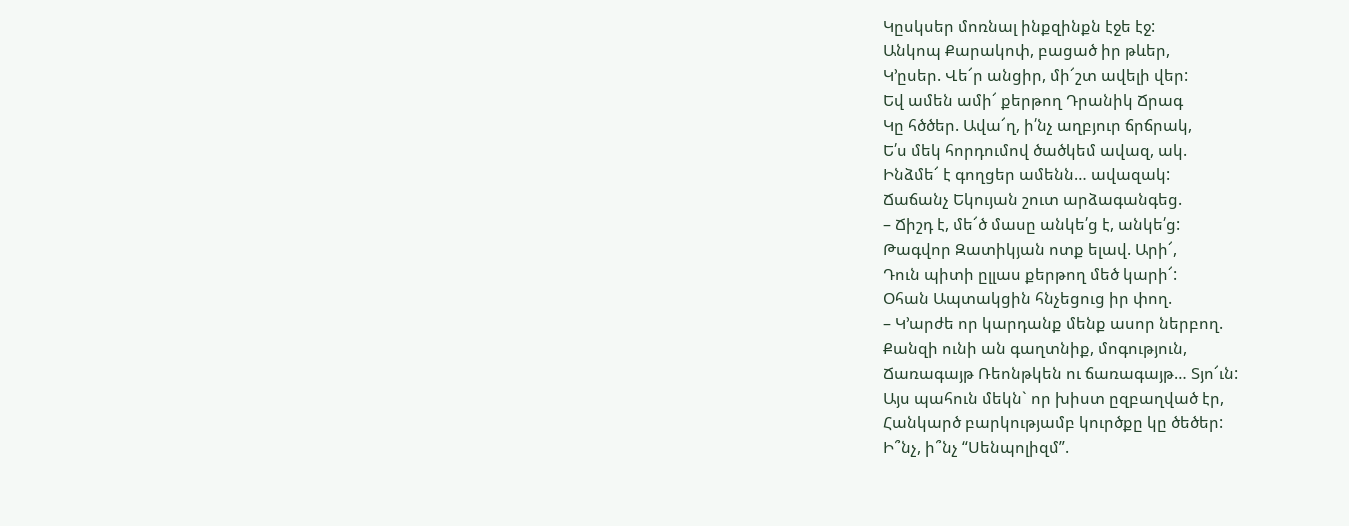Կըսկսեր մոռնալ ինքզինքն էջե էջ:
Անկոպ Քարակոփ, բացած իր թևեր,
Կ’ըսեր. Վե՜ր անցիր, մի՜շտ ավելի վեր:
Եվ ամեն ամի՜ քերթող Դրանիկ Ճրագ
Կը հծծեր. Ավա՜ղ, ի՛նչ աղբյուր ճրճրակ,
Ե՛ս մեկ հորդումով ծածկեմ ավազ, ակ.
Ինձմե՜ է գողցեր ամենն… ավազակ:
Ճաճանչ Եկույան շուտ արձագանգեց.
– Ճիշդ է, մե՜ծ մասը անկե՛ց է, անկե՛ց:
Թագվոր Զատիկյան ոտք ելավ. Արի՜,
Դուն պիտի ըլլաս քերթող մեծ կարի՜:
Օհան Ապտակցին հնչեցուց իր փող.
– Կ’արժե որ կարդանք մենք ասոր ներբող.
Քանզի ունի ան գաղտնիք, մոգություն,
Ճառագայթ Ռեոնթկեն ու ճառագայթ… Տյո՜ւն:
Այս պահուն մեկն` որ խիստ ըզբաղված էր,
Հանկարծ բարկությամբ կուրծքը կը ծեծեր:
Ի՞նչ, ի՞նչ “Սենպոլիզմ”.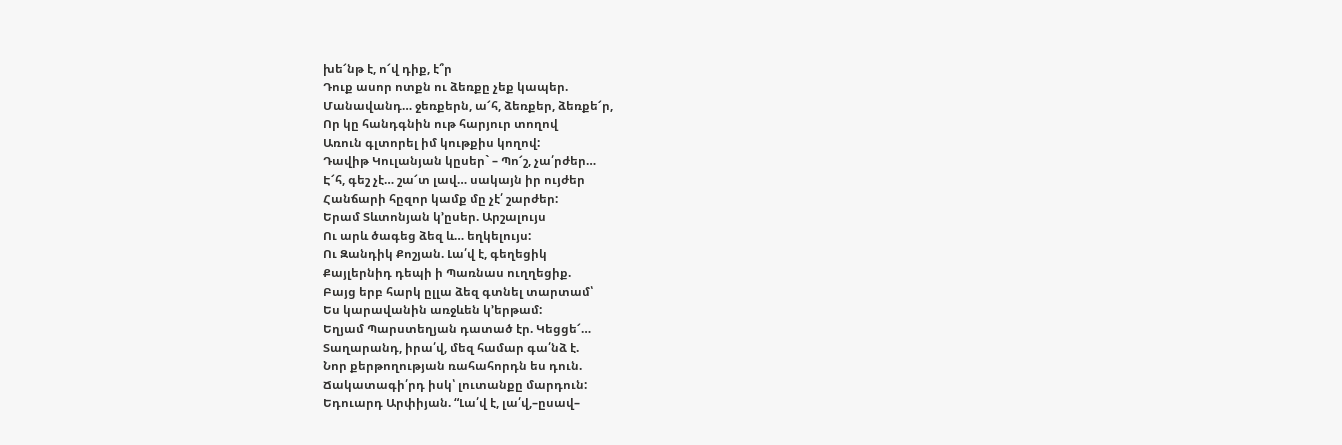խե՜նթ է, ո՜վ դիք, է՞ր
Դուք ասոր ոտքն ու ձեռքը չեք կապեր.
Մանավանդ… ջեռքերն, ա՜հ, ձեռքեր, ձեռքե՜ր,
Որ կը հանդգնին ութ հարյուր տողով
Առուն գլտորել իմ կութքիս կողով:
Դավիթ Կուլանյան կըսեր` – Պո՜շ, չա՛րժեր…
Է՜հ, գեշ չէ… շա՜տ լավ… սակայն իր ույժեր
Հանճարի հըզոր կամք մը չէ՛ շարժեր:
Երամ Տևտոնյան կ’ըսեր. Արշալույս
Ու արև ծագեց ձեզ և… եղկելույս:
Ու Զանդիկ Քոշյան. Լա՛վ է, գեղեցիկ
Քայլերնիդ դեպի ի Պառնաս ուղղեցիք.
Բայց երբ հարկ ըլլա ձեզ գտնել տարտամ՝
Ես կարավանին առջևեն կ’երթամ:
Եղյամ Պարստեղյան դատած էր. Կեցցե՜…
Տաղարանդ, իրա՛վ, մեզ համար գա՛նձ է.
Նոր քերթողության ռահահորդն ես դուն.
Ճակատագի՛րդ իսկ՝ լուտանքը մարդուն:
Եդուարդ Արփիյան. “Լա՛վ է, լա՛վ,–ըսավ–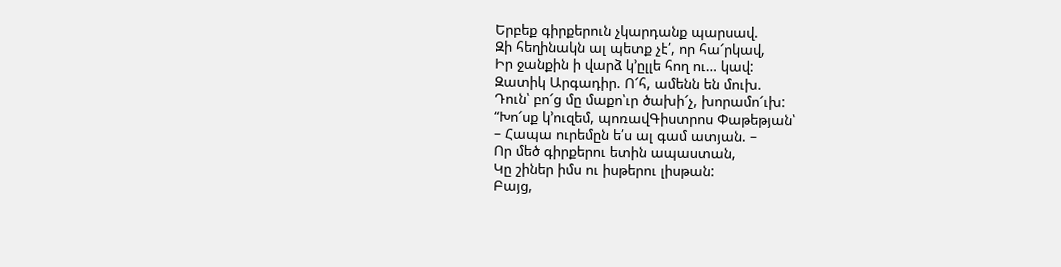Երբեք գիրքերուն չկարդանք պարսավ.
Զի հեղինակն ալ պետք չէ՛, որ հա՜րկավ,
Իր ջանքին ի վարձ կ’ըլլե հող ու… կավ:
Զատիկ Արգադիր. Ո՜հ, ամենն են մուխ.
Դուն՝ բո՜ց մը մաքո՝ւր ծախի՜չ, խորամո՜ւխ:
“Խո՜սք կ’ուզեմ, պոռավԳիստրոս Փաթեթյան՝
– Հապա ուրեմըն ե՛ս ալ գամ ատյան. –
Որ մեծ գիրքերու ետին ապաստան,
Կը շիներ իմս ու իսթերու լիսթան:
Բայց,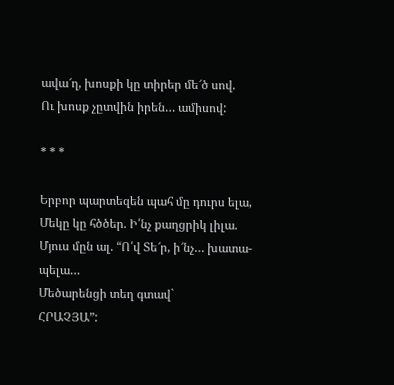ավա՜ղ, խոսքի կը տիրեր մե՜ծ սով.
Ու խոսք չըտվին իրեն… ամիսով:

* * *

Երբոր պարտեզեն պահ մը դուրս ելա,
Մեկը կը հծծեր. Ի՛նչ քաղցրիկ լիլա.
Մյուս մըն ալ. “Ո՛վ Տե՜ր, ի՜նչ… խատա-պելա…
Մեծարենցի տեղ գտավ`
ՀՐԱՉՅԱ”: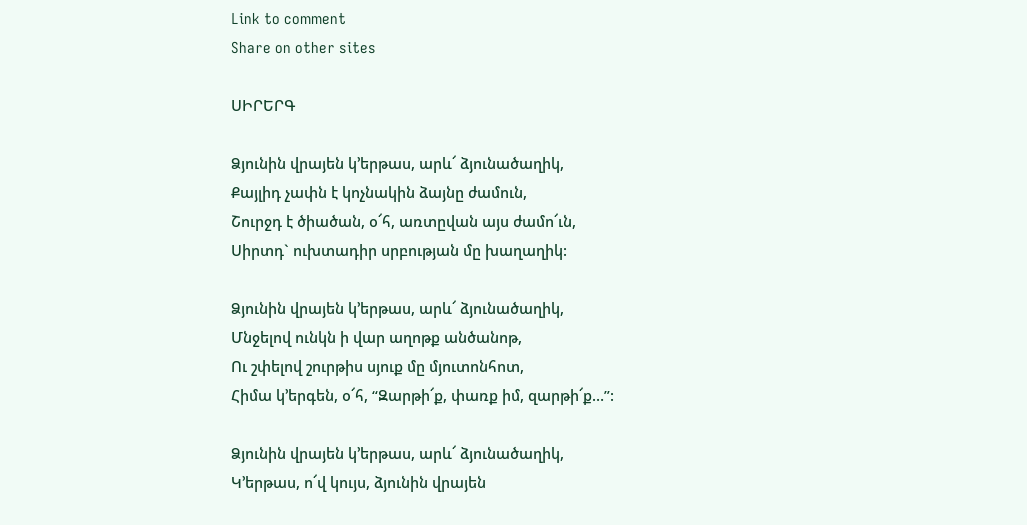Link to comment
Share on other sites

ՍԻՐԵՐԳ

Ձյունին վրայեն կ’երթաս, արև՜ ձյունածաղիկ,
Քայլիդ չափն է կոչնակին ձայնը ժամուն,
Շուրջդ է ծիածան, օ՜հ, առտըվան այս ժամո՜ւն,
Սիրտդ` ուխտադիր սրբության մը խաղաղիկ:

Ձյունին վրայեն կ’երթաս, արև՜ ձյունածաղիկ,
Մնջելով ունկն ի վար աղոթք անծանոթ,
Ու շփելով շուրթիս սյուք մը մյուտոնհոտ,
Հիմա կ’երգեն, օ՜հ, “Զարթի՜ք, փառք իմ, զարթի՜ք…”:

Ձյունին վրայեն կ’երթաս, արև՜ ձյունածաղիկ,
Կ’երթաս, ո՜վ կույս, ձյունին վրայեն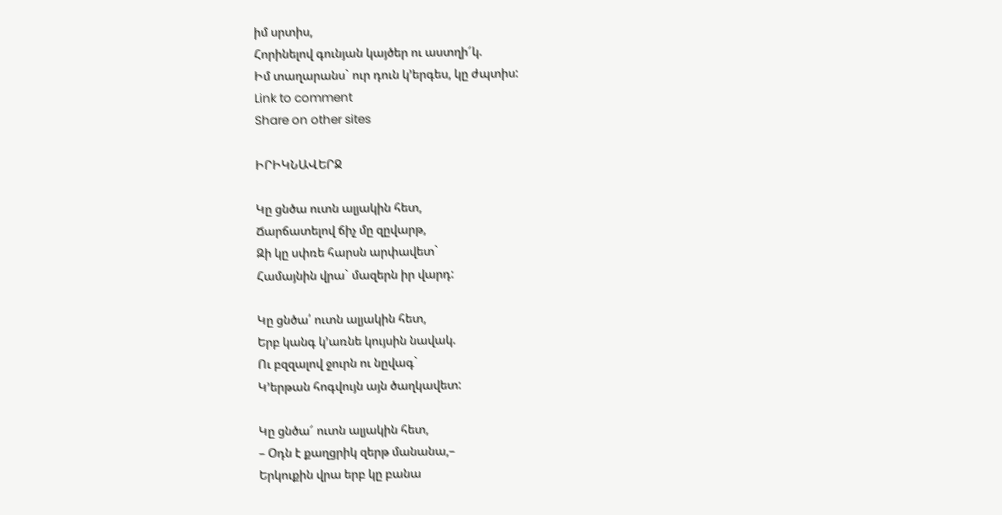իմ սրտիս,
Հորինելով գունյան կայծեր ու աստղի՜կ.
Իմ տաղարանս` ուր դուն կ’երգես, կը ժպտիս:
Link to comment
Share on other sites

ԻՐԻԿՆԱՎԵՐՋ

Կը ցնծա ուտն ալյակին հետ,
Ճարճատելով ճիչ մը զըվարթ,
Զի կը սփռե հարսն արփավետ`
Համայնին վրա` մազերն իր վարդ:

Կը ցնծա՛ ուտն ալյակին հետ,
Երբ կանգ կ’առնե կույսին նավակ.
Ու բզզալով ջուրն ու նըվագ`
Կ’երթան հոգվույն այն ծաղկավետ:

Կը ցնծա՜ ուտն ալյակին հետ,
– Օդն է քաղցրիկ զերթ մանանա,–
Երկուքին վրա երբ կը բանա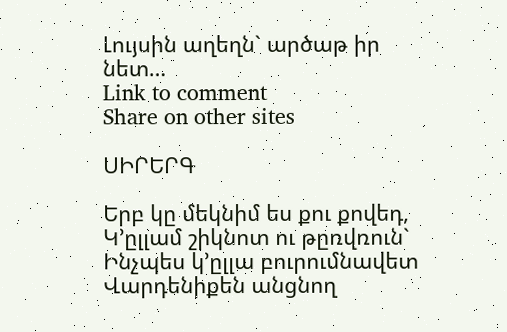Լույսին աղեղն` արծաթ իր նետ…
Link to comment
Share on other sites

ՍԻՐԵՐԳ

Երբ կը մեկնիմ ես քու քովեդ,
Կ’ըլլամ շիկնոտ ու թըռվռուն`
Ինչպես կ’ըլլա բուրումնավետ
Վարդենիքեն անցնող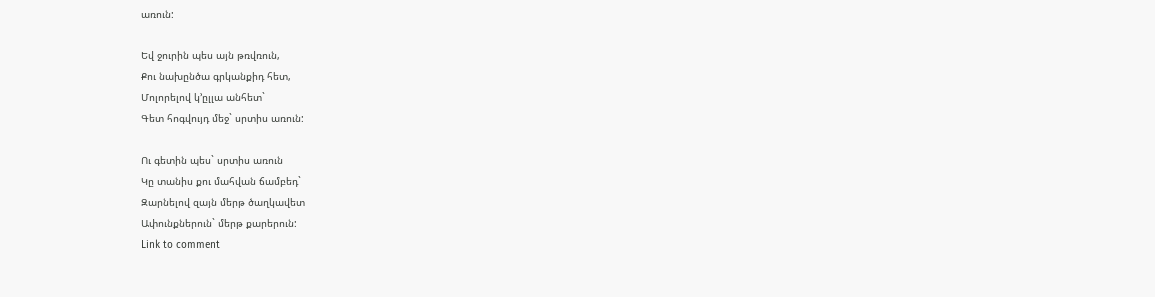առուն:

Եվ ջուրին պես այն թռվռուն,
Քու նախընծա գրկանքիդ հետ,
Մոլորելով կ’ըլլա անհետ`
Գետ հոգվույդ մեջ` սրտիս առուն:

Ու գետին պես` սրտիս առուն
Կը տանիս քու մահվան ճամբեդ`
Զարնելով զայն մերթ ծաղկավետ
Ափունքներուն` մերթ քարերուն:
Link to comment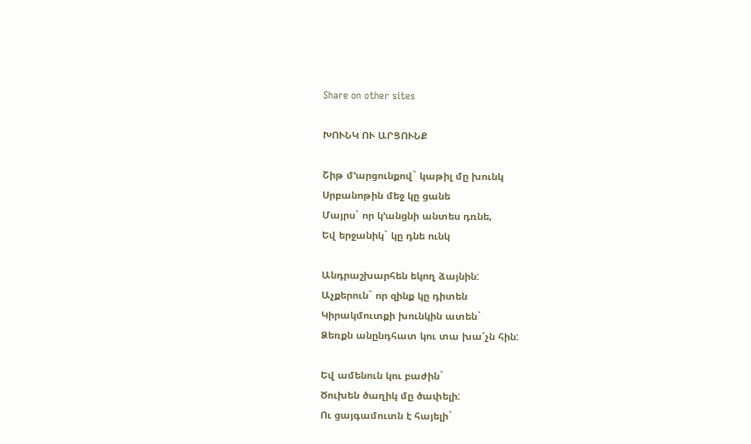Share on other sites

ԽՈՒՆԿ ՈՒ ԱՐՑՈՒՆՔ

Շիթ մ’արցունքով` կաթիլ մը խունկ
Սրբանոթին մեջ կը ցանե
Մայրս` որ կ’անցնի անտես դռնե,
Եվ երջանիկ` կը դնե ունկ

Անդրաշխարհեն եկող ձայնին:
Աչքերուն` որ զինք կը դիտեն
Կիրակմուտքի խունկին ատեն`
Ձեռքն անընդհատ կու տա խա՜չն հին:

Եվ ամենուն կու բաժին`
Ծուխեն ծաղիկ մը ծափելի:
Ու ցայգամուտն է հայելի`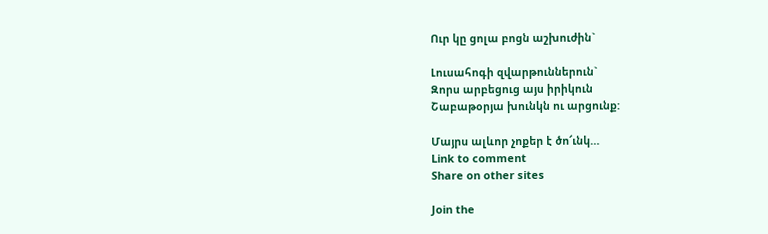Ուր կը ցոլա բոցն աշխուժին`

Լուսահոգի զվարթուններուն`
Զորս արբեցուց այս իրիկուն
Շաբաթօրյա խունկն ու արցունք:

Մայրս ալևոր չոքեր է ծո՜ւնկ…
Link to comment
Share on other sites

Join the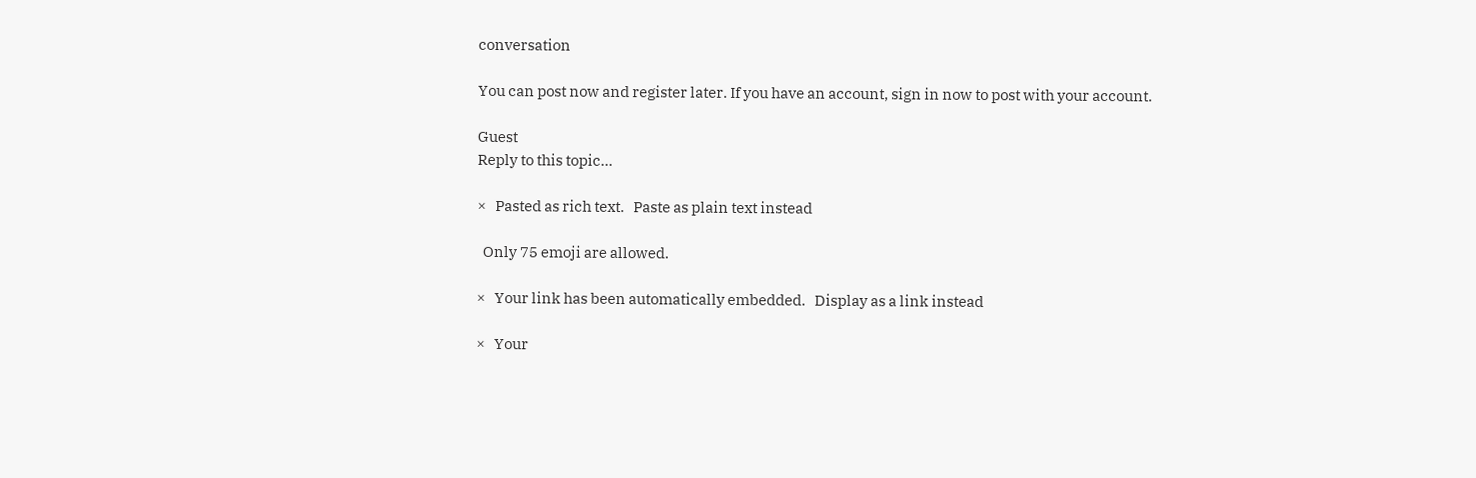conversation

You can post now and register later. If you have an account, sign in now to post with your account.

Guest
Reply to this topic...

×   Pasted as rich text.   Paste as plain text instead

  Only 75 emoji are allowed.

×   Your link has been automatically embedded.   Display as a link instead

×   Your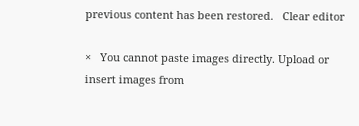previous content has been restored.   Clear editor

×   You cannot paste images directly. Upload or insert images from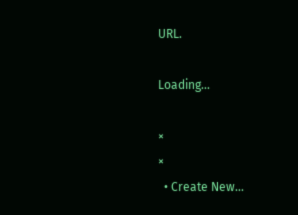URL.

Loading...

×
×
  • Create New...